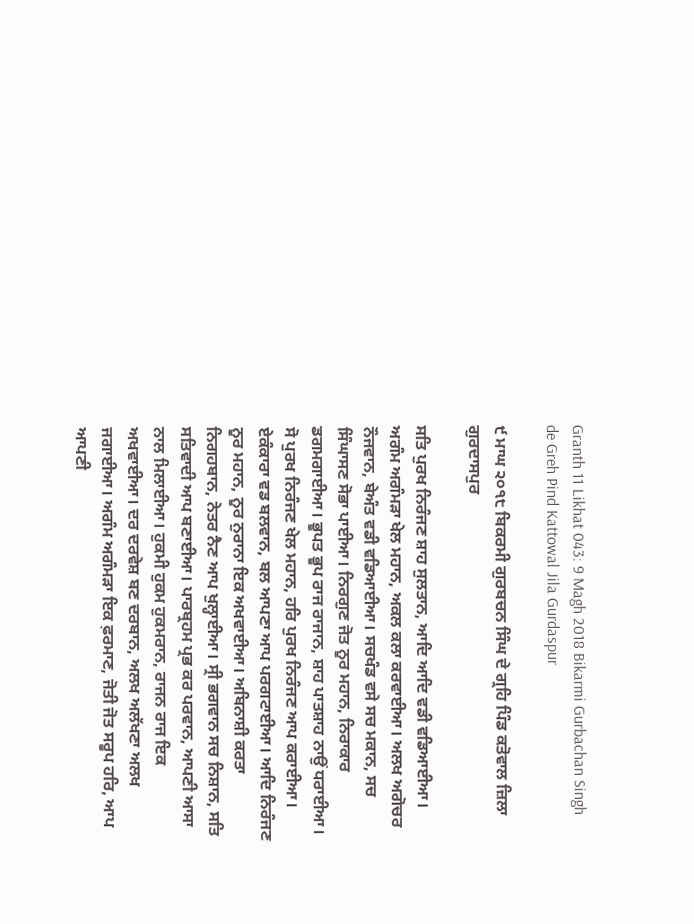Granth 11 Likhat 043: 9 Magh 2018 Bikarmi Gurbachan Singh de Greh Pind Kattowal Jila Gurdaspur

੯ ਮਾਘ ੨੦੧੮ ਬਿਕਰਮੀ ਗੁਰਬਚਨ ਸਿੰਘ ਦੇ ਗ੍ਰਹਿ ਪਿੰਡ ਕਤੋਵਾਲ ਜ਼ਿਲਾ ਗੁਰਦਾਸਪੁਰ

ਸਤਿ ਪੁਰਖ ਨਿਰੰਜਣ ਸ਼ਾਹ ਸੁਲਤਾਨ, ਆਦਿ ਆਦਿ ਵਡੀ ਵਡਿਆਈਆ। ਅਗੰਮ ਅਗੰਮੜਾ ਖੇਲ ਮਹਾਨ, ਅਕਲ ਕਲਾ ਕਰਵਾਈਆ। ਅਲਖ ਅਗੋਚਰ ਨੌਜਵਾਨ, ਬੇਅੰਤ ਵਡੀ ਵਡਿਆਈਆ। ਸਚਖੰਡ ਵਸੇ ਸਚ ਮਕਾਨ, ਸਚ ਸਿੰਘਾਸਣ ਸੋਭਾ ਪਾਈਆ। ਨਿਰਗੁਣ ਜੋਤ ਨੂਰ ਮਹਾਨ, ਨਿਰਾਕਾਰ ਡਗਮਗਾਈਆ। ਭੂਪਤ ਭੂਪ ਰਾਜ ਰਾਜਾਨ, ਸ਼ਾਹ ਪਾਤਸ਼ਾਹ ਨਾਉਂ ਧਰਾਈਆ। ਸੋ ਪੁਰਖ ਨਿਰੰਜਣ ਖੇਲ ਮਹਾਨ, ਹਰਿ ਪੁਰਖ ਨਿਰੰਜਣ ਆਪ ਕਰਾਈਆ। ਏਕੰਕਾਰਾ ਵਡ ਬਲਵਾਨ, ਬਲ ਆਪਣਾ ਆਪ ਪਰਗਟਾਈਆ। ਆਦਿ ਨਿਰੰਜਣ ਨੂਰ ਮਹਾਨ, ਨੂਰ ਨੁਰਾਨਾ ਇਕ ਅਖਵਾਈਆ। ਅਬਿਨਾਸ਼ੀ ਕਰਤਾ ਨਿਗਹਬਾਨ, ਨੇਤਰ ਨੈਣ ਆਪ ਖੁਲ੍ਹਾਈਆ। ਸ੍ਰੀ ਭਗਵਾਨ ਸਚ ਨਿਸ਼ਾਨ, ਸਤਿ ਸਤਿਵਾਦੀ ਆਪ ਬਣਾਈਆ। ਪਾਰਬ੍ਰਹਮ ਪ੍ਰਭ ਕਰ ਪਰਵਾਨ, ਆਪਣੀ ਆਸਾ ਨਾਲ ਮਿਲਾਈਆ। ਹੁਕਮੀ ਹੁਕਮ ਹੁਕਮਰਾਨ, ਰਾਜਨ ਰਾਜ ਇਕ ਅਖਵਾਈਆ। ਦਰ ਦਰਵੇਸ਼ ਬਣ ਦਰਬਾਨ, ਅਲਖ ਅਲੱਖਣਾ ਅਲਖ ਜਗਾਈਆ। ਅਗੰਮ ਅਗੰਮੜਾ ਇਕ ਫ਼ਰਮਾਣ, ਜੋਤੀ ਜੋਤ ਸਰੂਪ ਹਰਿ, ਆਪ ਆਪਣੀ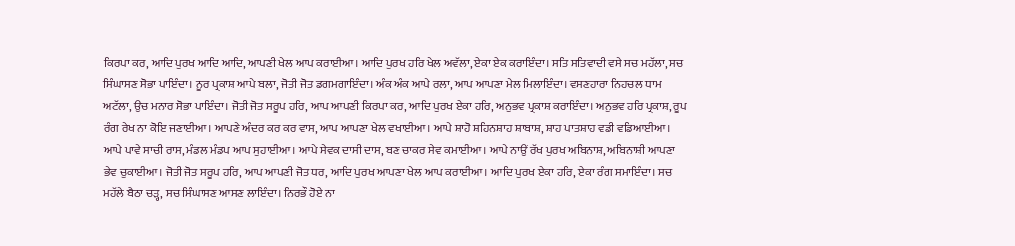ਕਿਰਪਾ ਕਰ, ਆਦਿ ਪੁਰਖ ਆਦਿ ਆਦਿ, ਆਪਣੀ ਖੇਲ ਆਪ ਕਰਾਈਆ। ਆਦਿ ਪੁਰਖ ਹਰਿ ਖੇਲ ਅਵੱਲਾ, ਏਕਾ ਏਕ ਕਰਾਇੰਦਾ। ਸਤਿ ਸਤਿਵਾਦੀ ਵਸੇ ਸਚ ਮਹੱਲਾ, ਸਚ ਸਿੰਘਾਸਣ ਸੋਭਾ ਪਾਇੰਦਾ। ਨੂਰ ਪ੍ਰਕਾਸ਼ ਆਪੇ ਬਲਾ, ਜੋਤੀ ਜੋਤ ਡਗਮਗਾਇੰਦਾ। ਅੰਕ ਅੰਕ ਆਪੇ ਰਲਾ, ਆਪ ਆਪਣਾ ਮੇਲ ਮਿਲਾਇੰਦਾ। ਵਸਣਹਾਰਾ ਨਿਹਚਲ ਧਾਮ ਅਟੱਲਾ, ਉਚ ਮਨਾਰ ਸੋਭਾ ਪਾਇੰਦਾ। ਜੋਤੀ ਜੋਤ ਸਰੂਪ ਹਰਿ, ਆਪ ਆਪਣੀ ਕਿਰਪਾ ਕਰ, ਆਦਿ ਪੁਰਖ ਏਕਾ ਹਰਿ, ਅਨੁਭਵ ਪ੍ਰਕਾਸ਼ ਕਰਾਇੰਦਾ। ਅਨੁਭਵ ਹਰਿ ਪ੍ਰਕਾਸ਼, ਰੂਪ ਰੰਗ ਰੇਖ ਨਾ ਕੋਇ ਜਣਾਈਆ। ਆਪਣੇ ਅੰਦਰ ਕਰ ਕਰ ਵਾਸ, ਆਪ ਆਪਣਾ ਖੇਲ ਵਖਾਈਆ। ਆਪੇ ਸ਼ਾਹੋ ਸ਼ਹਿਨਸ਼ਾਹ ਸ਼ਾਬਾਸ਼, ਸ਼ਾਹ ਪਾਤਸ਼ਾਹ ਵਡੀ ਵਡਿਆਈਆ। ਆਪੇ ਪਾਵੇ ਸਾਚੀ ਰਾਸ, ਮੰਡਲ ਮੰਡਪ ਆਪ ਸੁਹਾਈਆ। ਆਪੇ ਸੇਵਕ ਦਾਸੀ ਦਾਸ, ਬਣ ਚਾਕਰ ਸੇਵ ਕਮਾਈਆ। ਆਪੇ ਨਾਉਂ ਰੱਖ ਪੁਰਖ ਅਬਿਨਾਸ਼, ਅਬਿਨਾਸ਼ੀ ਆਪਣਾ ਭੇਵ ਚੁਕਾਈਆ। ਜੋਤੀ ਜੋਤ ਸਰੂਪ ਹਰਿ, ਆਪ ਆਪਣੀ ਜੋਤ ਧਰ, ਆਦਿ ਪੁਰਖ ਆਪਣਾ ਖੇਲ ਆਪ ਕਰਾਈਆ। ਆਦਿ ਪੁਰਖ ਏਕਾ ਹਰਿ, ਏਕਾ ਰੰਗ ਸਮਾਇੰਦਾ। ਸਚ ਮਹੱਲੇ ਬੈਠਾ ਚੜ੍ਹ, ਸਚ ਸਿੰਘਾਸਣ ਆਸਣ ਲਾਇੰਦਾ। ਨਿਰਭੌ ਹੋਏ ਨਾ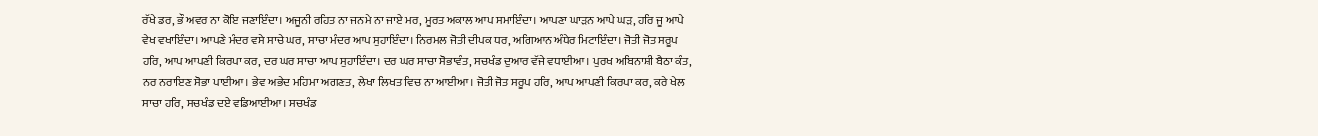ਰੱਖੇ ਡਰ, ਭੌ ਅਵਰ ਨਾ ਕੋਇ ਜਣਾਇੰਦਾ। ਅਜੂਨੀ ਰਹਿਤ ਨਾ ਜਨਮੇ ਨਾ ਜਾਏ ਮਰ, ਮੂਰਤ ਅਕਾਲ ਆਪ ਸਮਾਇੰਦਾ। ਆਪਣਾ ਘਾੜਨ ਆਪੇ ਘੜ, ਹਰਿ ਜੂ ਆਪੇ ਵੇਖ ਵਖਾਇੰਦਾ। ਆਪਣੇ ਮੰਦਰ ਵਸੇ ਸਾਚੇ ਘਰ, ਸਾਚਾ ਮੰਦਰ ਆਪ ਸੁਹਾਇੰਦਾ। ਨਿਰਮਲ ਜੋਤੀ ਦੀਪਕ ਧਰ, ਅਗਿਆਨ ਅੰਧੇਰ ਮਿਟਾਇੰਦਾ। ਜੋਤੀ ਜੋਤ ਸਰੂਪ ਹਰਿ, ਆਪ ਆਪਣੀ ਕਿਰਪਾ ਕਰ, ਦਰ ਘਰ ਸਾਚਾ ਆਪ ਸੁਹਾਇੰਦਾ। ਦਰ ਘਰ ਸਾਚਾ ਸੋਭਾਵੰਤ, ਸਚਖੰਡ ਦੁਆਰ ਵੱਜੇ ਵਧਾਈਆ। ਪੁਰਖ ਅਬਿਨਾਸ਼ੀ ਬੈਠਾ ਕੰਤ, ਨਰ ਨਰਾਇਣ ਸੋਭਾ ਪਾਈਆ। ਭੇਵ ਅਭੇਦ ਮਹਿਮਾ ਅਗਣਤ, ਲੇਖਾ ਲਿਖਤ ਵਿਚ ਨਾ ਆਈਆ। ਜੋਤੀ ਜੋਤ ਸਰੂਪ ਹਰਿ, ਆਪ ਆਪਣੀ ਕਿਰਪਾ ਕਰ, ਕਰੇ ਖੇਲ ਸਾਚਾ ਹਰਿ, ਸਚਖੰਡ ਦਏ ਵਡਿਆਈਆ। ਸਚਖੰਡ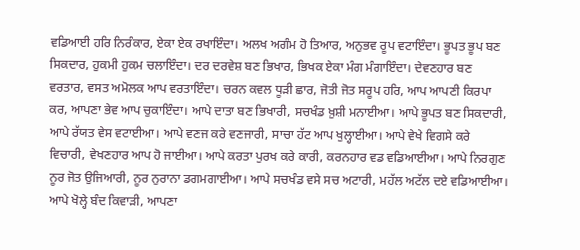ਵਡਿਆਈ ਹਰਿ ਨਿਰੰਕਾਰ, ਏਕਾ ਏਕ ਰਖਾਇੰਦਾ। ਅਲਖ ਅਗੰਮ ਹੋ ਤਿਆਰ, ਅਨੁਭਵ ਰੂਪ ਵਟਾਇੰਦਾ। ਭੂਪਤ ਭੂਪ ਬਣ ਸਿਕਦਾਰ, ਹੁਕਮੀ ਹੁਕਮ ਚਲਾਇੰਦਾ। ਦਰ ਦਰਵੇਸ਼ ਬਣ ਭਿਖਾਰ, ਭਿਖਕ ਏਕਾ ਮੰਗ ਮੰਗਾਇੰਦਾ। ਦੇਵਣਹਾਰ ਬਣ ਵਰਤਾਰ, ਵਸਤ ਅਮੋਲਕ ਆਪ ਵਰਤਾਇੰਦਾ। ਚਰਨ ਕਵਲ ਧੂੜੀ ਛਾਰ, ਜੋਤੀ ਜੋਤ ਸਰੂਪ ਹਰਿ, ਆਪ ਆਪਣੀ ਕਿਰਪਾ ਕਰ, ਆਪਣਾ ਭੇਵ ਆਪ ਚੁਕਾਇੰਦਾ। ਆਪੇ ਦਾਤਾ ਬਣ ਭਿਖਾਰੀ, ਸਚਖੰਡ ਖ਼ੁਸ਼ੀ ਮਨਾਈਆ। ਆਪੇ ਭੂਪਤ ਬਣ ਸਿਕਦਾਰੀ, ਆਪੇ ਰੱਯਤ ਵੇਸ ਵਟਾਈਆ। ਆਪੇ ਵਣਜ ਕਰੇ ਵਣਜਾਰੀ, ਸਾਚਾ ਹੱਟ ਆਪ ਖੁਲ੍ਹਾਈਆ। ਆਪੇ ਵੇਖੇ ਵਿਗਸੇ ਕਰੇ ਵਿਚਾਰੀ, ਵੇਖਣਹਾਰ ਆਪ ਹੋ ਜਾਈਆ। ਆਪੇ ਕਰਤਾ ਪੁਰਖ ਕਰੇ ਕਾਰੀ, ਕਰਨਹਾਰ ਵਡ ਵਡਿਆਈਆ। ਆਪੇ ਨਿਰਗੁਣ ਨੂਰ ਜੋਤ ਉਜਿਆਰੀ, ਨੂਰ ਨੁਰਾਨਾ ਡਗਮਗਾਈਆ। ਆਪੇ ਸਚਖੰਡ ਵਸੇ ਸਚ ਅਟਾਰੀ, ਮਹੱਲ ਅਟੱਲ ਦਏ ਵਡਿਆਈਆ। ਆਪੇ ਖੋਲ੍ਹੇ ਬੰਦ ਕਿਵਾੜੀ, ਆਪਣਾ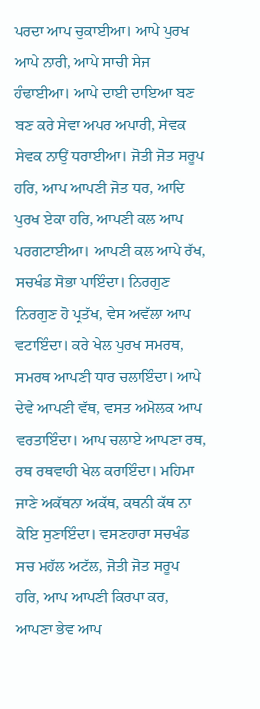ਪਰਦਾ ਆਪ ਚੁਕਾਈਆ। ਆਪੇ ਪੁਰਖ ਆਪੇ ਨਾਰੀ, ਆਪੇ ਸਾਚੀ ਸੇਜ ਹੰਢਾਈਆ। ਆਪੇ ਦਾਈ ਦਾਇਆ ਬਣ ਬਣ ਕਰੇ ਸੇਵਾ ਅਪਰ ਅਪਾਰੀ, ਸੇਵਕ ਸੇਵਕ ਨਾਉਂ ਧਰਾਈਆ। ਜੋਤੀ ਜੋਤ ਸਰੂਪ ਹਰਿ, ਆਪ ਆਪਣੀ ਜੋਤ ਧਰ, ਆਦਿ ਪੁਰਖ ਏਕਾ ਹਰਿ, ਆਪਣੀ ਕਲ ਆਪ ਪਰਗਟਾਈਆ। ਆਪਣੀ ਕਲ ਆਪੇ ਰੱਖ, ਸਚਖੰਡ ਸੋਭਾ ਪਾਇੰਦਾ। ਨਿਰਗੁਣ ਨਿਰਗੁਣ ਹੋ ਪ੍ਰਤੱਖ, ਵੇਸ ਅਵੱਲਾ ਆਪ ਵਟਾਇੰਦਾ। ਕਰੇ ਖੇਲ ਪੁਰਖ ਸਮਰਥ, ਸਮਰਥ ਆਪਣੀ ਧਾਰ ਚਲਾਇੰਦਾ। ਆਪੇ ਦੇਵੇ ਆਪਣੀ ਵੱਥ, ਵਸਤ ਅਮੋਲਕ ਆਪ ਵਰਤਾਇੰਦਾ। ਆਪ ਚਲਾਏ ਆਪਣਾ ਰਥ, ਰਥ ਰਥਵਾਹੀ ਖੇਲ ਕਰਾਇੰਦਾ। ਮਹਿਮਾ ਜਾਣੇ ਅਕੱਥਨਾ ਅਕੱਥ, ਕਥਨੀ ਕੱਥ ਨਾ ਕੋਇ ਸੁਣਾਇੰਦਾ। ਵਸਣਹਾਰਾ ਸਚਖੰਡ ਸਚ ਮਹੱਲ ਅਟੱਲ, ਜੋਤੀ ਜੋਤ ਸਰੂਪ ਹਰਿ, ਆਪ ਆਪਣੀ ਕਿਰਪਾ ਕਰ, ਆਪਣਾ ਭੇਵ ਆਪ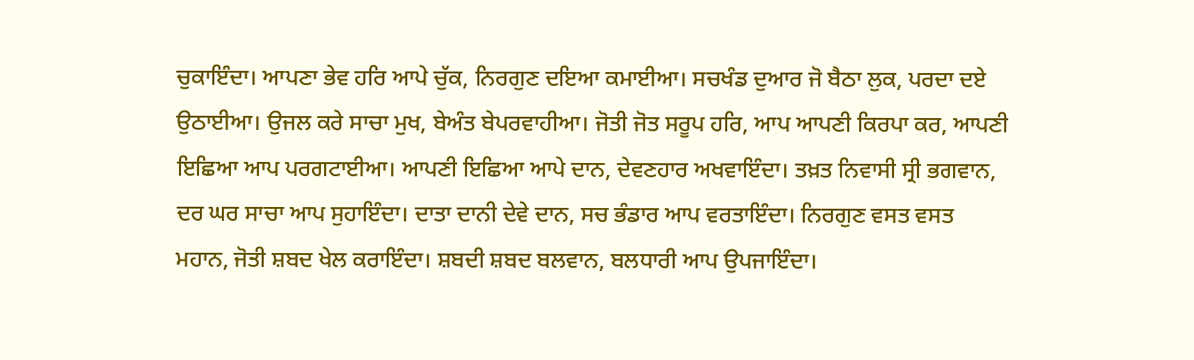ਚੁਕਾਇੰਦਾ। ਆਪਣਾ ਭੇਵ ਹਰਿ ਆਪੇ ਚੁੱਕ, ਨਿਰਗੁਣ ਦਇਆ ਕਮਾਈਆ। ਸਚਖੰਡ ਦੁਆਰ ਜੋ ਬੈਠਾ ਲੁਕ, ਪਰਦਾ ਦਏ ਉਠਾਈਆ। ਉਜਲ ਕਰੇ ਸਾਚਾ ਮੁਖ, ਬੇਅੰਤ ਬੇਪਰਵਾਹੀਆ। ਜੋਤੀ ਜੋਤ ਸਰੂਪ ਹਰਿ, ਆਪ ਆਪਣੀ ਕਿਰਪਾ ਕਰ, ਆਪਣੀ ਇਛਿਆ ਆਪ ਪਰਗਟਾਈਆ। ਆਪਣੀ ਇਛਿਆ ਆਪੇ ਦਾਨ, ਦੇਵਣਹਾਰ ਅਖਵਾਇੰਦਾ। ਤਖ਼ਤ ਨਿਵਾਸੀ ਸ੍ਰੀ ਭਗਵਾਨ, ਦਰ ਘਰ ਸਾਚਾ ਆਪ ਸੁਹਾਇੰਦਾ। ਦਾਤਾ ਦਾਨੀ ਦੇਵੇ ਦਾਨ, ਸਚ ਭੰਡਾਰ ਆਪ ਵਰਤਾਇੰਦਾ। ਨਿਰਗੁਣ ਵਸਤ ਵਸਤ ਮਹਾਨ, ਜੋਤੀ ਸ਼ਬਦ ਖੇਲ ਕਰਾਇੰਦਾ। ਸ਼ਬਦੀ ਸ਼ਬਦ ਬਲਵਾਨ, ਬਲਧਾਰੀ ਆਪ ਉਪਜਾਇੰਦਾ।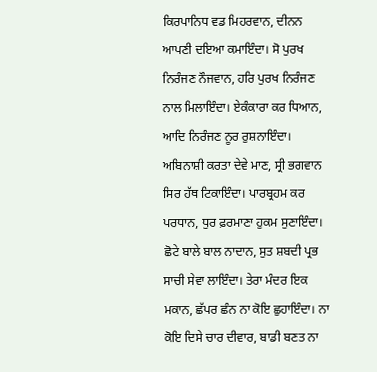ਕਿਰਪਾਨਿਧ ਵਡ ਮਿਹਰਵਾਨ, ਦੀਨਨ ਆਪਣੀ ਦਇਆ ਕਮਾਇੰਦਾ। ਸੋ ਪੁਰਖ ਨਿਰੰਜਣ ਨੌਜਵਾਨ, ਹਰਿ ਪੁਰਖ ਨਿਰੰਜਣ ਨਾਲ ਮਿਲਾਇੰਦਾ। ਏਕੰਕਾਰਾ ਕਰ ਧਿਆਨ, ਆਦਿ ਨਿਰੰਜਣ ਨੂਰ ਰੁਸ਼ਨਾਇੰਦਾ। ਅਬਿਨਾਸ਼ੀ ਕਰਤਾ ਦੇਵੇ ਮਾਣ, ਸ੍ਰੀ ਭਗਵਾਨ ਸਿਰ ਹੱਥ ਟਿਕਾਇੰਦਾ। ਪਾਰਬ੍ਰਹਮ ਕਰ ਪਰਧਾਨ, ਧੁਰ ਫ਼ਰਮਾਣਾ ਹੁਕਮ ਸੁਣਾਇੰਦਾ। ਛੋਟੇ ਬਾਲੇ ਬਾਲ ਨਾਦਾਨ, ਸੁਤ ਸ਼ਬਦੀ ਪ੍ਰਭ ਸਾਚੀ ਸੇਵਾ ਲਾਇੰਦਾ। ਤੇਰਾ ਮੰਦਰ ਇਕ ਮਕਾਨ, ਛੱਪਰ ਛੰਨ ਨਾ ਕੋਇ ਛੁਹਾਇੰਦਾ। ਨਾ ਕੋਇ ਦਿਸੇ ਚਾਰ ਦੀਵਾਰ, ਬਾਡੀ ਬਣਤ ਨਾ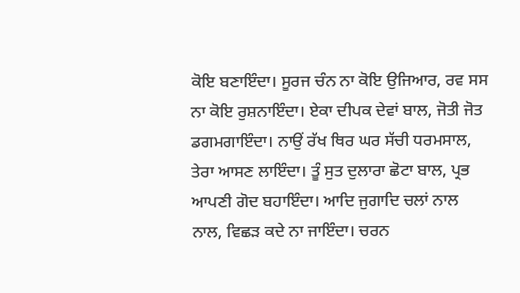ਕੋਇ ਬਣਾਇੰਦਾ। ਸੂਰਜ ਚੰਨ ਨਾ ਕੋਇ ਉਜਿਆਰ, ਰਵ ਸਸ ਨਾ ਕੋਇ ਰੁਸ਼ਨਾਇੰਦਾ। ਏਕਾ ਦੀਪਕ ਦੇਵਾਂ ਬਾਲ, ਜੋਤੀ ਜੋਤ ਡਗਮਗਾਇੰਦਾ। ਨਾਉਂ ਰੱਖ ਥਿਰ ਘਰ ਸੱਚੀ ਧਰਮਸਾਲ, ਤੇਰਾ ਆਸਣ ਲਾਇੰਦਾ। ਤੂੰ ਸੁਤ ਦੁਲਾਰਾ ਛੋਟਾ ਬਾਲ, ਪ੍ਰਭ ਆਪਣੀ ਗੋਦ ਬਹਾਇੰਦਾ। ਆਦਿ ਜੁਗਾਦਿ ਚਲਾਂ ਨਾਲ ਨਾਲ, ਵਿਛੜ ਕਦੇ ਨਾ ਜਾਇੰਦਾ। ਚਰਨ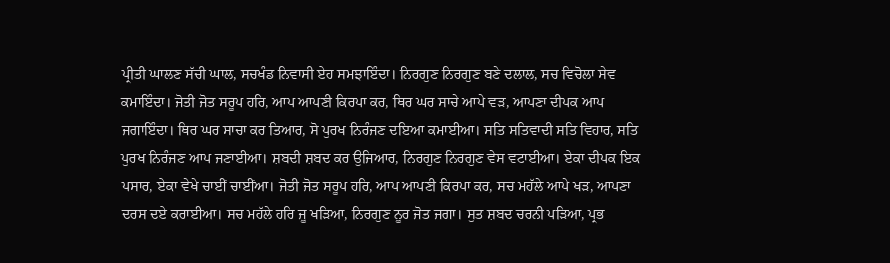ਪ੍ਰੀਤੀ ਘਾਲਣ ਸੱਚੀ ਘਾਲ, ਸਚਖੰਡ ਨਿਵਾਸੀ ਏਹ ਸਮਝਾਇੰਦਾ। ਨਿਰਗੁਣ ਨਿਰਗੁਣ ਬਣੇ ਦਲਾਲ, ਸਚ ਵਿਚੋਲਾ ਸੇਵ ਕਮਾਇੰਦਾ। ਜੋਤੀ ਜੋਤ ਸਰੂਪ ਹਰਿ, ਆਪ ਆਪਣੀ ਕਿਰਪਾ ਕਰ, ਥਿਰ ਘਰ ਸਾਚੇ ਆਪੇ ਵੜ, ਆਪਣਾ ਦੀਪਕ ਆਪ ਜਗਾਇੰਦਾ। ਥਿਰ ਘਰ ਸਾਚਾ ਕਰ ਤਿਆਰ, ਸੋ ਪੁਰਖ ਨਿਰੰਜਣ ਦਇਆ ਕਮਾਈਆ। ਸਤਿ ਸਤਿਵਾਦੀ ਸਤਿ ਵਿਹਾਰ, ਸਤਿ ਪੁਰਖ ਨਿਰੰਜਣ ਆਪ ਜਣਾਈਆ। ਸ਼ਬਦੀ ਸ਼ਬਦ ਕਰ ਉਜਿਆਰ, ਨਿਰਗੁਣ ਨਿਰਗੁਣ ਵੇਸ ਵਟਾਈਆ। ਏਕਾ ਦੀਪਕ ਇਕ ਪਸਾਰ, ਏਕਾ ਵੇਖੇ ਚਾਈਂ ਚਾਈਂਆ। ਜੋਤੀ ਜੋਤ ਸਰੂਪ ਹਰਿ, ਆਪ ਆਪਣੀ ਕਿਰਪਾ ਕਰ, ਸਚ ਮਹੱਲੇ ਆਪੇ ਖੜ, ਆਪਣਾ ਦਰਸ ਦਏ ਕਰਾਈਆ। ਸਚ ਮਹੱਲੇ ਹਰਿ ਜੂ ਖੜਿਆ, ਨਿਰਗੁਣ ਨੂਰ ਜੋਤ ਜਗਾ। ਸੁਤ ਸ਼ਬਦ ਚਰਨੀ ਪੜਿਆ, ਪ੍ਰਭ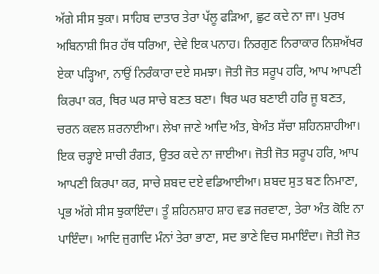ਅੱਗੇ ਸੀਸ ਝੁਕਾ। ਸਾਹਿਬ ਦਾਤਾਰ ਤੇਰਾ ਪੱਲੂ ਫੜਿਆ, ਛੁਟ ਕਦੇ ਨਾ ਜਾ। ਪੁਰਖ ਅਬਿਨਾਸ਼ੀ ਸਿਰ ਹੱਥ ਧਰਿਆ, ਦੇਵੇ ਇਕ ਪਨਾਹ। ਨਿਰਗੁਣ ਨਿਰਾਕਾਰ ਨਿਸ਼ਅੱਖਰ ਏਕਾ ਪੜ੍ਹਿਆ, ਨਾਉਂ ਨਿਰੰਕਾਰਾ ਦਏ ਸਮਝਾ। ਜੋਤੀ ਜੋਤ ਸਰੂਪ ਹਰਿ, ਆਪ ਆਪਣੀ ਕਿਰਪਾ ਕਰ, ਥਿਰ ਘਰ ਸਾਚੇ ਬਣਤ ਬਣਾ। ਥਿਰ ਘਰ ਬਣਾਈ ਹਰਿ ਜੂ ਬਣਤ, ਚਰਨ ਕਵਲ ਸ਼ਰਨਾਈਆ। ਲੇਖਾ ਜਾਣੇ ਆਦਿ ਅੰਤ, ਬੇਅੰਤ ਸੱਚਾ ਸ਼ਹਿਨਸ਼ਾਹੀਆ। ਇਕ ਚੜ੍ਹਾਏ ਸਾਚੀ ਰੰਗਤ, ਉਤਰ ਕਦੇ ਨਾ ਜਾਈਆ। ਜੋਤੀ ਜੋਤ ਸਰੂਪ ਹਰਿ, ਆਪ ਆਪਣੀ ਕਿਰਪਾ ਕਰ, ਸਾਚੇ ਸ਼ਬਦ ਦਏ ਵਡਿਆਈਆ। ਸ਼ਬਦ ਸੁਤ ਬਣ ਨਿਮਾਣਾ, ਪ੍ਰਭ ਅੱਗੇ ਸੀਸ ਝੁਕਾਇੰਦਾ। ਤੂੰ ਸ਼ਹਿਨਸ਼ਾਹ ਸ਼ਾਹ ਵਡ ਜਰਵਾਣਾ, ਤੇਰਾ ਅੰਤ ਕੋਇ ਨਾ ਪਾਇੰਦਾ। ਆਦਿ ਜੁਗਾਦਿ ਮੰਨਾਂ ਤੇਰਾ ਭਾਣਾ, ਸਦ ਭਾਣੇ ਵਿਚ ਸਮਾਇੰਦਾ। ਜੋਤੀ ਜੋਤ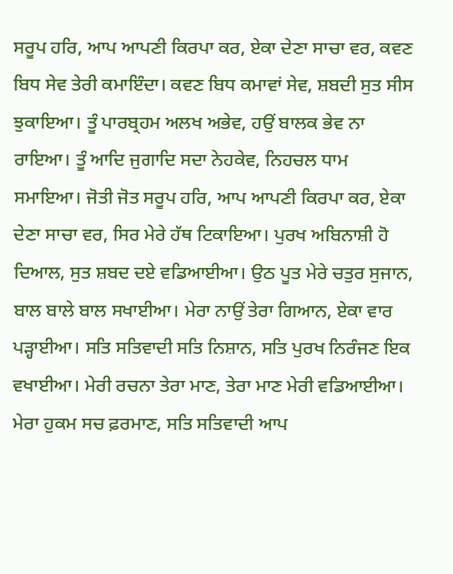ਸਰੂਪ ਹਰਿ, ਆਪ ਆਪਣੀ ਕਿਰਪਾ ਕਰ, ਏਕਾ ਦੇਣਾ ਸਾਚਾ ਵਰ, ਕਵਣ ਬਿਧ ਸੇਵ ਤੇਰੀ ਕਮਾਇੰਦਾ। ਕਵਣ ਬਿਧ ਕਮਾਵਾਂ ਸੇਵ, ਸ਼ਬਦੀ ਸੁਤ ਸੀਸ ਝੁਕਾਇਆ। ਤੂੰ ਪਾਰਬ੍ਰਹਮ ਅਲਖ ਅਭੇਵ, ਹਉਂ ਬਾਲਕ ਭੇਵ ਨਾ ਰਾਇਆ। ਤੂੰ ਆਦਿ ਜੁਗਾਦਿ ਸਦਾ ਨੇਹਕੇਵ, ਨਿਹਚਲ ਧਾਮ ਸਮਾਇਆ। ਜੋਤੀ ਜੋਤ ਸਰੂਪ ਹਰਿ, ਆਪ ਆਪਣੀ ਕਿਰਪਾ ਕਰ, ਏਕਾ ਦੇਣਾ ਸਾਚਾ ਵਰ, ਸਿਰ ਮੇਰੇ ਹੱਥ ਟਿਕਾਇਆ। ਪੁਰਖ ਅਬਿਨਾਸ਼ੀ ਹੋ ਦਿਆਲ, ਸੁਤ ਸ਼ਬਦ ਦਏ ਵਡਿਆਈਆ। ਉਠ ਪੂਤ ਮੇਰੇ ਚਤੁਰ ਸੁਜਾਨ, ਬਾਲ ਬਾਲੇ ਬਾਲ ਸਖਾਈਆ। ਮੇਰਾ ਨਾਉਂ ਤੇਰਾ ਗਿਆਨ, ਏਕਾ ਵਾਰ ਪੜ੍ਹਾਈਆ। ਸਤਿ ਸਤਿਵਾਦੀ ਸਤਿ ਨਿਸ਼ਾਨ, ਸਤਿ ਪੁਰਖ ਨਿਰੰਜਣ ਇਕ ਵਖਾਈਆ। ਮੇਰੀ ਰਚਨਾ ਤੇਰਾ ਮਾਣ, ਤੇਰਾ ਮਾਣ ਮੇਰੀ ਵਡਿਆਈਆ। ਮੇਰਾ ਹੁਕਮ ਸਚ ਫ਼ਰਮਾਣ, ਸਤਿ ਸਤਿਵਾਦੀ ਆਪ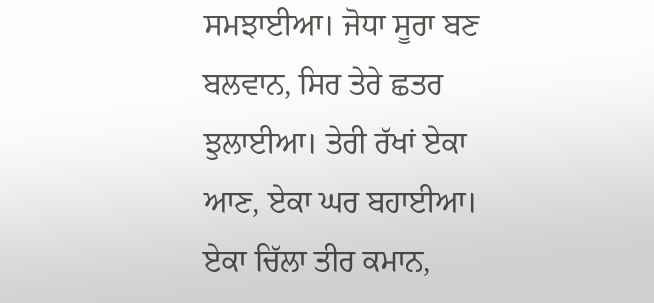ਸਮਝਾਈਆ। ਜੋਧਾ ਸੂਰਾ ਬਣ ਬਲਵਾਨ, ਸਿਰ ਤੇਰੇ ਛਤਰ ਝੁਲਾਈਆ। ਤੇਰੀ ਰੱਖਾਂ ਏਕਾ ਆਣ, ਏਕਾ ਘਰ ਬਹਾਈਆ। ਏਕਾ ਚਿੱਲਾ ਤੀਰ ਕਮਾਨ,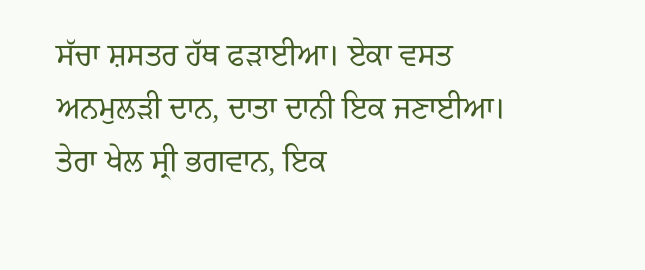ਸੱਚਾ ਸ਼ਸਤਰ ਹੱਥ ਫੜਾਈਆ। ਏਕਾ ਵਸਤ ਅਨਮੁਲੜੀ ਦਾਨ, ਦਾਤਾ ਦਾਨੀ ਇਕ ਜਣਾਈਆ। ਤੇਰਾ ਖੇਲ ਸ੍ਰੀ ਭਗਵਾਨ, ਇਕ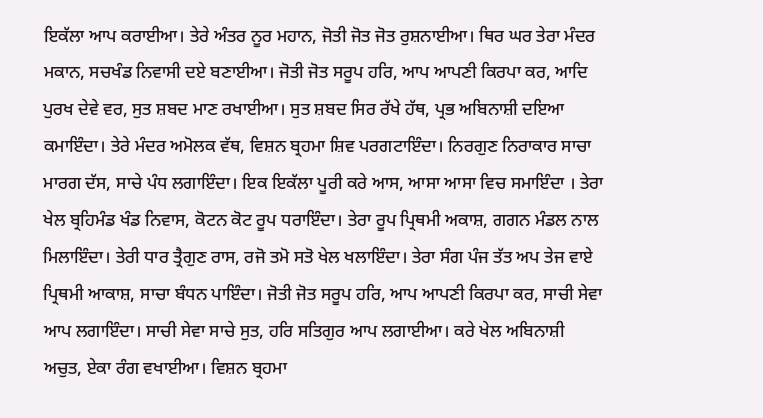ਇਕੱਲਾ ਆਪ ਕਰਾਈਆ। ਤੇਰੇ ਅੰਤਰ ਨੂਰ ਮਹਾਨ, ਜੋਤੀ ਜੋਤ ਜੋਤ ਰੁਸ਼ਨਾਈਆ। ਥਿਰ ਘਰ ਤੇਰਾ ਮੰਦਰ ਮਕਾਨ, ਸਚਖੰਡ ਨਿਵਾਸੀ ਦਏ ਬਣਾਈਆ। ਜੋਤੀ ਜੋਤ ਸਰੂਪ ਹਰਿ, ਆਪ ਆਪਣੀ ਕਿਰਪਾ ਕਰ, ਆਦਿ ਪੁਰਖ ਦੇਵੇ ਵਰ, ਸੁਤ ਸ਼ਬਦ ਮਾਣ ਰਖਾਈਆ। ਸੁਤ ਸ਼ਬਦ ਸਿਰ ਰੱਖੇ ਹੱਥ, ਪ੍ਰਭ ਅਬਿਨਾਸ਼ੀ ਦਇਆ ਕਮਾਇੰਦਾ। ਤੇਰੇ ਮੰਦਰ ਅਮੋਲਕ ਵੱਥ, ਵਿਸ਼ਨ ਬ੍ਰਹਮਾ ਸ਼ਿਵ ਪਰਗਟਾਇੰਦਾ। ਨਿਰਗੁਣ ਨਿਰਾਕਾਰ ਸਾਚਾ ਮਾਰਗ ਦੱਸ, ਸਾਚੇ ਪੰਧ ਲਗਾਇੰਦਾ। ਇਕ ਇਕੱਲਾ ਪੂਰੀ ਕਰੇ ਆਸ, ਆਸਾ ਆਸਾ ਵਿਚ ਸਮਾਇੰਦਾ । ਤੇਰਾ ਖੇਲ ਬ੍ਰਹਿਮੰਡ ਖੰਡ ਨਿਵਾਸ, ਕੋਟਨ ਕੋਟ ਰੂਪ ਧਰਾਇੰਦਾ। ਤੇਰਾ ਰੂਪ ਪ੍ਰਿਥਮੀ ਅਕਾਸ਼, ਗਗਨ ਮੰਡਲ ਨਾਲ ਮਿਲਾਇੰਦਾ। ਤੇਰੀ ਧਾਰ ਤ੍ਰੈਗੁਣ ਰਾਸ, ਰਜੋ ਤਮੋ ਸਤੋ ਖੇਲ ਖਲਾਇੰਦਾ। ਤੇਰਾ ਸੰਗ ਪੰਜ ਤੱਤ ਅਪ ਤੇਜ ਵਾਏ ਪ੍ਰਿਥਮੀ ਆਕਾਸ਼, ਸਾਚਾ ਬੰਧਨ ਪਾਇੰਦਾ। ਜੋਤੀ ਜੋਤ ਸਰੂਪ ਹਰਿ, ਆਪ ਆਪਣੀ ਕਿਰਪਾ ਕਰ, ਸਾਚੀ ਸੇਵਾ ਆਪ ਲਗਾਇੰਦਾ। ਸਾਚੀ ਸੇਵਾ ਸਾਚੇ ਸੁਤ, ਹਰਿ ਸਤਿਗੁਰ ਆਪ ਲਗਾਈਆ। ਕਰੇ ਖੇਲ ਅਬਿਨਾਸ਼ੀ ਅਚੁਤ, ਏਕਾ ਰੰਗ ਵਖਾਈਆ। ਵਿਸ਼ਨ ਬ੍ਰਹਮਾ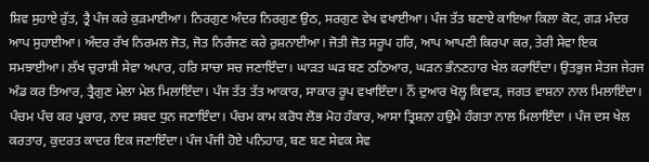ਸ਼ਿਵ ਸੁਹਾਏ ਰੁੱਤ, ਤ੍ਰੈ ਪੰਜ ਕਰੇ ਕੁੜਮਾਈਆ। ਨਿਰਗੁਣ ਅੰਦਰ ਨਿਰਗੁਣ ਉਠ, ਸਰਗੁਣ ਵੇਖ ਵਖਾਈਆ। ਪੰਜ ਤੱਤ ਬਣਾਏ ਕਾਇਆ ਕਿਲਾ ਕੋਟ, ਗੜ ਮੰਦਰ ਆਪ ਸੁਹਾਈਆ। ਅੰਦਰ ਰੱਖ ਨਿਰਮਲ ਜੋਤ, ਜੋਤ ਨਿਰੰਜਣ ਕਰੇ ਰੁਸ਼ਨਾਈਆ। ਜੋਤੀ ਜੋਤ ਸਰੂਪ ਹਰਿ, ਆਪ ਆਪਣੀ ਕਿਰਪਾ ਕਰ, ਤੇਰੀ ਸੇਵਾ ਇਕ ਸਮਝਾਈਆ। ਲੱਖ ਚੁਰਾਸੀ ਸੇਵਾ ਅਪਾਰ, ਹਰਿ ਸਾਚਾ ਸਚ ਜਣਾਇੰਦਾ। ਘਾੜਤ ਘੜ ਬਣ ਠਠਿਆਰ, ਘੜਨ ਭੰਨਣਹਾਰ ਖੇਲ ਕਰਾਇੰਦਾ। ਉਤਭੁਜ ਸੇਤਜ ਜੇਰਜ ਅੰਡ ਕਰ ਤਿਆਰ, ਤ੍ਰੈਗੁਣ ਮੇਲਾ ਮੇਲ ਮਿਲਾਇੰਦਾ। ਪੰਜ ਤੱਤ ਤੱਤ ਆਕਾਰ, ਸਾਕਾਰ ਰੂਪ ਵਖਾਇੰਦਾ। ਨੌਂ ਦੁਆਰ ਖੋਲ੍ਹ ਕਿਵਾੜ, ਜਗਤ ਵਾਸ਼ਨਾ ਨਾਲ ਮਿਲਾਇੰਦਾ। ਪੰਚਮ ਪੰਚ ਕਰ ਪ੍ਰਚਾਰ, ਨਾਦ ਸ਼ਬਦ ਧੁਨ ਜਣਾਇੰਦਾ। ਪੰਚਮ ਕਾਮ ਕਰੋਧ ਲੋਭ ਮੋਹ ਹੰਕਾਰ, ਆਸਾ ਤ੍ਰਿਸ਼ਨਾ ਹਉਮੇ ਹੰਗਤਾ ਨਾਲ ਮਿਲਾਇੰਦਾ । ਪੰਜ ਦਸ ਖੇਲ ਕਰਤਾਰ, ਕੁਦਰਤ ਕਾਦਰ ਇਕ ਜਣਾਇੰਦਾ। ਪੰਜ ਪੰਜੀ ਹੋਏ ਪਨਿਹਾਰ, ਬਣ ਬਣ ਸੇਵਕ ਸੇਵ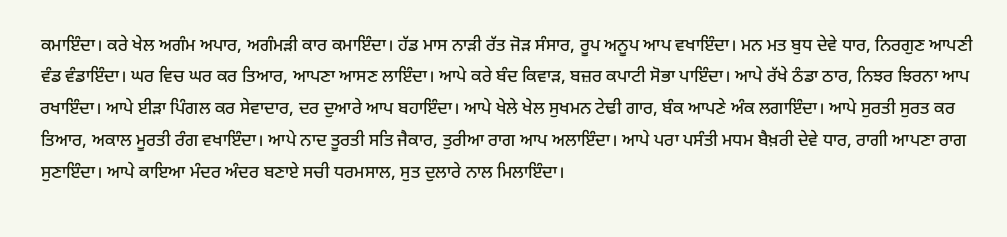ਕਮਾਇੰਦਾ। ਕਰੇ ਖੇਲ ਅਗੰਮ ਅਪਾਰ, ਅਗੰਮੜੀ ਕਾਰ ਕਮਾਇੰਦਾ। ਹੱਡ ਮਾਸ ਨਾੜੀ ਰੱਤ ਜੋੜ ਸੰਸਾਰ, ਰੂਪ ਅਨੂਪ ਆਪ ਵਖਾਇੰਦਾ। ਮਨ ਮਤ ਬੁਧ ਦੇਵੇ ਧਾਰ, ਨਿਰਗੁਣ ਆਪਣੀ ਵੰਡ ਵੰਡਾਇੰਦਾ। ਘਰ ਵਿਚ ਘਰ ਕਰ ਤਿਆਰ, ਆਪਣਾ ਆਸਣ ਲਾਇੰਦਾ। ਆਪੇ ਕਰੇ ਬੰਦ ਕਿਵਾੜ, ਬਜ਼ਰ ਕਪਾਟੀ ਸੋਭਾ ਪਾਇੰਦਾ। ਆਪੇ ਰੱਖੇ ਠੰਡਾ ਠਾਰ, ਨਿਝਰ ਝਿਰਨਾ ਆਪ ਰਖਾਇੰਦਾ। ਆਪੇ ਈੜਾ ਪਿੰਗਲ ਕਰ ਸੇਵਾਦਾਰ, ਦਰ ਦੁਆਰੇ ਆਪ ਬਹਾਇੰਦਾ। ਆਪੇ ਖੇਲੇ ਖੇਲ ਸੁਖਮਨ ਟੇਢੀ ਗਾਰ, ਬੰਕ ਆਪਣੇ ਅੰਕ ਲਗਾਇੰਦਾ। ਆਪੇ ਸੁਰਤੀ ਸੁਰਤ ਕਰ ਤਿਆਰ, ਅਕਾਲ ਮੂਰਤੀ ਰੰਗ ਵਖਾਇੰਦਾ। ਆਪੇ ਨਾਦ ਤੂਰਤੀ ਸਤਿ ਜੈਕਾਰ, ਤੁਰੀਆ ਰਾਗ ਆਪ ਅਲਾਇੰਦਾ। ਆਪੇ ਪਰਾ ਪਸੰਤੀ ਮਧਮ ਬੈਖ਼ਰੀ ਦੇਵੇ ਧਾਰ, ਰਾਗੀ ਆਪਣਾ ਰਾਗ ਸੁਣਾਇੰਦਾ। ਆਪੇ ਕਾਇਆ ਮੰਦਰ ਅੰਦਰ ਬਣਾਏ ਸਚੀ ਧਰਮਸਾਲ, ਸੁਤ ਦੁਲਾਰੇ ਨਾਲ ਮਿਲਾਇੰਦਾ।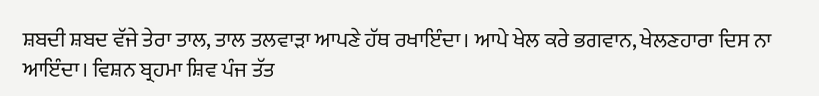ਸ਼ਬਦੀ ਸ਼ਬਦ ਵੱਜੇ ਤੇਰਾ ਤਾਲ, ਤਾਲ ਤਲਵਾੜਾ ਆਪਣੇ ਹੱਥ ਰਖਾਇੰਦਾ। ਆਪੇ ਖੇਲ ਕਰੇ ਭਗਵਾਨ, ਖੇਲਣਹਾਰਾ ਦਿਸ ਨਾ ਆਇੰਦਾ। ਵਿਸ਼ਨ ਬ੍ਰਹਮਾ ਸ਼ਿਵ ਪੰਜ ਤੱਤ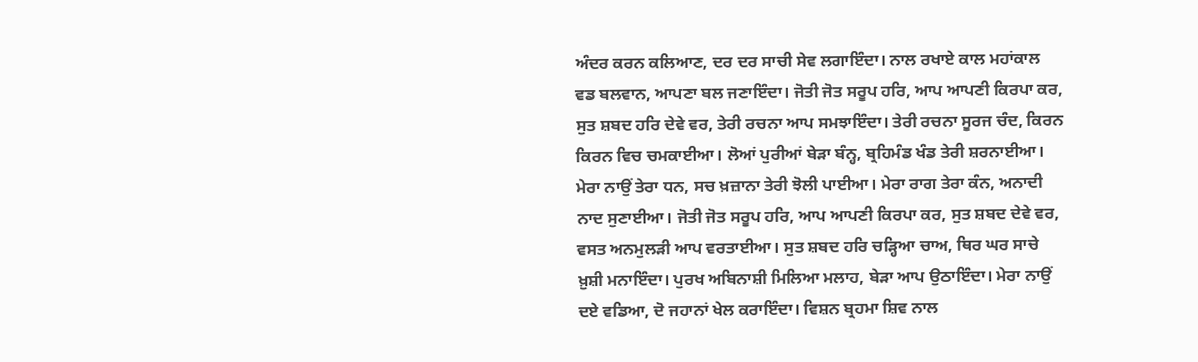ਅੰਦਰ ਕਰਨ ਕਲਿਆਣ, ਦਰ ਦਰ ਸਾਚੀ ਸੇਵ ਲਗਾਇੰਦਾ। ਨਾਲ ਰਖਾਏ ਕਾਲ ਮਹਾਂਕਾਲ ਵਡ ਬਲਵਾਨ, ਆਪਣਾ ਬਲ ਜਣਾਇੰਦਾ। ਜੋਤੀ ਜੋਤ ਸਰੂਪ ਹਰਿ, ਆਪ ਆਪਣੀ ਕਿਰਪਾ ਕਰ, ਸੁਤ ਸ਼ਬਦ ਹਰਿ ਦੇਵੇ ਵਰ, ਤੇਰੀ ਰਚਨਾ ਆਪ ਸਮਝਾਇੰਦਾ। ਤੇਰੀ ਰਚਨਾ ਸੂਰਜ ਚੰਦ, ਕਿਰਨ ਕਿਰਨ ਵਿਚ ਚਮਕਾਈਆ। ਲੋਆਂ ਪੁਰੀਆਂ ਬੇੜਾ ਬੰਨ੍ਹ, ਬ੍ਰਹਿਮੰਡ ਖੰਡ ਤੇਰੀ ਸ਼ਰਨਾਈਆ। ਮੇਰਾ ਨਾਉਂ ਤੇਰਾ ਧਨ, ਸਚ ਖ਼ਜ਼ਾਨਾ ਤੇਰੀ ਝੋਲੀ ਪਾਈਆ। ਮੇਰਾ ਰਾਗ ਤੇਰਾ ਕੰਨ, ਅਨਾਦੀ ਨਾਦ ਸੁਣਾਈਆ। ਜੋਤੀ ਜੋਤ ਸਰੂਪ ਹਰਿ, ਆਪ ਆਪਣੀ ਕਿਰਪਾ ਕਰ, ਸੁਤ ਸ਼ਬਦ ਦੇਵੇ ਵਰ, ਵਸਤ ਅਨਮੁਲੜੀ ਆਪ ਵਰਤਾਈਆ। ਸੁਤ ਸ਼ਬਦ ਹਰਿ ਚੜ੍ਹਿਆ ਚਾਅ, ਥਿਰ ਘਰ ਸਾਚੇ ਖ਼ੁਸ਼ੀ ਮਨਾਇੰਦਾ। ਪੁਰਖ ਅਬਿਨਾਸ਼ੀ ਮਿਲਿਆ ਮਲਾਹ, ਬੇੜਾ ਆਪ ਉਠਾਇੰਦਾ। ਮੇਰਾ ਨਾਉਂ ਦਏ ਵਡਿਆ, ਦੋ ਜਹਾਨਾਂ ਖੇਲ ਕਰਾਇੰਦਾ। ਵਿਸ਼ਨ ਬ੍ਰਹਮਾ ਸ਼ਿਵ ਨਾਲ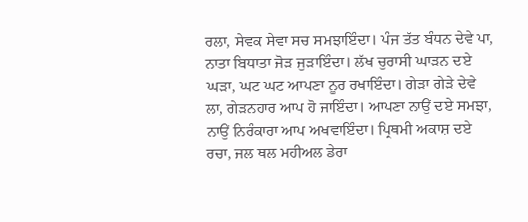ਰਲਾ, ਸੇਵਕ ਸੇਵਾ ਸਚ ਸਮਝਾਇੰਦਾ। ਪੰਜ ਤੱਤ ਬੰਧਨ ਦੇਵੇ ਪਾ, ਨਾਤਾ ਬਿਧਾਤਾ ਜੋੜ ਜੁੜਾਇੰਦਾ। ਲੱਖ ਚੁਰਾਸੀ ਘਾੜਨ ਦਏ ਘੜਾ, ਘਟ ਘਟ ਆਪਣਾ ਨੂਰ ਰਖਾਇੰਦਾ। ਗੇੜਾ ਗੇੜੇ ਦੇਵੇ ਲਾ, ਗੇੜਨਹਾਰ ਆਪ ਹੋ ਜਾਇੰਦਾ। ਆਪਣਾ ਨਾਉਂ ਦਏ ਸਮਝਾ, ਨਾਉਂ ਨਿਰੰਕਾਰਾ ਆਪ ਅਖਵਾਇੰਦਾ। ਪ੍ਰਿਥਮੀ ਅਕਾਸ਼ ਦਏ ਰਚਾ, ਜਲ ਥਲ ਮਹੀਅਲ ਡੇਰਾ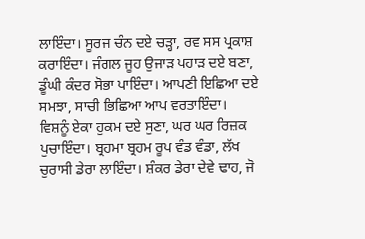ਲਾਇੰਦਾ। ਸੂਰਜ ਚੰਨ ਦਏ ਚੜ੍ਹਾ, ਰਵ ਸਸ ਪ੍ਰਕਾਸ਼ ਕਰਾਇੰਦਾ। ਜੰਗਲ ਜੂਹ ਉਜਾੜ ਪਹਾੜ ਦਏ ਬਣਾ, ਡੂੰਘੀ ਕੰਦਰ ਸੋਭਾ ਪਾਇੰਦਾ। ਆਪਣੀ ਇਛਿਆ ਦਏ ਸਮਝਾ, ਸਾਚੀ ਭਿਛਿਆ ਆਪ ਵਰਤਾਇੰਦਾ। ਵਿਸ਼ਨੂੰ ਏਕਾ ਹੁਕਮ ਦਏ ਸੁਣਾ, ਘਰ ਘਰ ਰਿਜ਼ਕ ਪੁਚਾਇੰਦਾ। ਬ੍ਰਹਮਾ ਬ੍ਰਹਮ ਰੂਪ ਵੰਡ ਵੰਡਾ, ਲੱਖ ਚੁਰਾਸੀ ਡੇਰਾ ਲਾਇੰਦਾ। ਸ਼ੰਕਰ ਡੇਰਾ ਦੇਵੇ ਢਾਹ, ਜੋ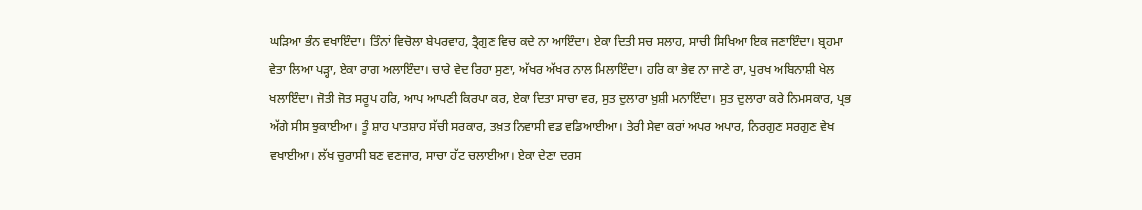ਘੜਿਆ ਭੰਨ ਵਖਾਇੰਦਾ। ਤਿੰਨਾਂ ਵਿਚੋਲਾ ਬੇਪਰਵਾਹ, ਤ੍ਰੈਗੁਣ ਵਿਚ ਕਦੇ ਨਾ ਆਇੰਦਾ। ਏਕਾ ਦਿਤੀ ਸਚ ਸਲਾਹ, ਸਾਚੀ ਸਿਖਿਆ ਇਕ ਜਣਾਇੰਦਾ। ਬ੍ਰਹਮਾ ਵੇਤਾ ਲਿਆ ਪੜ੍ਹਾ, ਏਕਾ ਰਾਗ ਅਲਾਇੰਦਾ। ਚਾਰੇ ਵੇਦ ਰਿਹਾ ਸੁਣਾ, ਅੱਖਰ ਅੱਖਰ ਨਾਲ ਮਿਲਾਇੰਦਾ। ਹਰਿ ਕਾ ਭੇਵ ਨਾ ਜਾਣੇ ਰਾ, ਪੁਰਖ ਅਬਿਨਾਸ਼ੀ ਖੇਲ ਖਲਾਇੰਦਾ। ਜੋਤੀ ਜੋਤ ਸਰੂਪ ਹਰਿ, ਆਪ ਆਪਣੀ ਕਿਰਪਾ ਕਰ, ਏਕਾ ਦਿਤਾ ਸਾਚਾ ਵਰ, ਸੁਤ ਦੁਲਾਰਾ ਖ਼ੁਸ਼ੀ ਮਨਾਇੰਦਾ। ਸੁਤ ਦੁਲਾਰਾ ਕਰੇ ਨਿਮਸਕਾਰ, ਪ੍ਰਭ ਅੱਗੇ ਸੀਸ ਝੁਕਾਈਆ। ਤੂੰ ਸ਼ਾਹ ਪਾਤਸ਼ਾਹ ਸੱਚੀ ਸਰਕਾਰ, ਤਖ਼ਤ ਨਿਵਾਸੀ ਵਡ ਵਡਿਆਈਆ। ਤੇਰੀ ਸੇਵਾ ਕਰਾਂ ਅਪਰ ਅਪਾਰ, ਨਿਰਗੁਣ ਸਰਗੁਣ ਵੇਖ ਵਖਾਈਆ। ਲੱਖ ਚੁਰਾਸੀ ਬਣ ਵਣਜਾਰ, ਸਾਚਾ ਹੱਟ ਚਲਾਈਆ। ਏਕਾ ਦੇਣਾ ਦਰਸ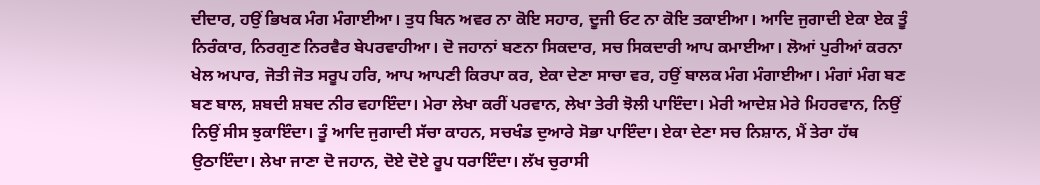ਦੀਦਾਰ, ਹਉਂ ਭਿਖਕ ਮੰਗ ਮੰਗਾਈਆ। ਤੁਧ ਬਿਨ ਅਵਰ ਨਾ ਕੋਇ ਸਹਾਰ, ਦੂਜੀ ਓਟ ਨਾ ਕੋਇ ਤਕਾਈਆ। ਆਦਿ ਜੁਗਾਦੀ ਏਕਾ ਏਕ ਤੂੰ ਨਿਰੰਕਾਰ, ਨਿਰਗੁਣ ਨਿਰਵੈਰ ਬੇਪਰਵਾਹੀਆ। ਦੋ ਜਹਾਨਾਂ ਬਣਨਾ ਸਿਕਦਾਰ, ਸਚ ਸਿਕਦਾਰੀ ਆਪ ਕਮਾਈਆ। ਲੋਆਂ ਪੁਰੀਆਂ ਕਰਨਾ ਖੇਲ ਅਪਾਰ, ਜੋਤੀ ਜੋਤ ਸਰੂਪ ਹਰਿ, ਆਪ ਆਪਣੀ ਕਿਰਪਾ ਕਰ, ਏਕਾ ਦੇਣਾ ਸਾਚਾ ਵਰ, ਹਉਂ ਬਾਲਕ ਮੰਗ ਮੰਗਾਈਆ। ਮੰਗਾਂ ਮੰਗ ਬਣ ਬਣ ਬਾਲ, ਸ਼ਬਦੀ ਸ਼ਬਦ ਨੀਰ ਵਹਾਇੰਦਾ। ਮੇਰਾ ਲੇਖਾ ਕਰੀਂ ਪਰਵਾਨ, ਲੇਖਾ ਤੇਰੀ ਝੋਲੀ ਪਾਇੰਦਾ। ਮੇਰੀ ਆਦੇਸ਼ ਮੇਰੇ ਮਿਹਰਵਾਨ, ਨਿਉਂ ਨਿਉਂ ਸੀਸ ਝੁਕਾਇੰਦਾ। ਤੂੰ ਆਦਿ ਜੁਗਾਦੀ ਸੱਚਾ ਕਾਹਨ, ਸਚਖੰਡ ਦੁਆਰੇ ਸੋਭਾ ਪਾਇੰਦਾ। ਏਕਾ ਦੇਣਾ ਸਚ ਨਿਸ਼ਾਨ, ਮੈਂ ਤੇਰਾ ਹੱਥ ਉਠਾਇੰਦਾ। ਲੇਖਾ ਜਾਣਾ ਦੋ ਜਹਾਨ, ਦੋਏ ਦੋਏ ਰੂਪ ਧਰਾਇੰਦਾ। ਲੱਖ ਚੁਰਾਸੀ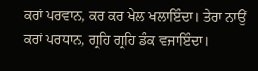ਕਰਾਂ ਪਰਵਾਨ, ਕਰ ਕਰ ਖੇਲ ਖਲਾਇੰਦਾ। ਤੇਰਾ ਨਾਉਂ ਕਰਾਂ ਪਰਧਾਨ, ਗ੍ਰਹਿ ਗ੍ਰਹਿ ਡੰਕ ਵਜਾਇੰਦਾ।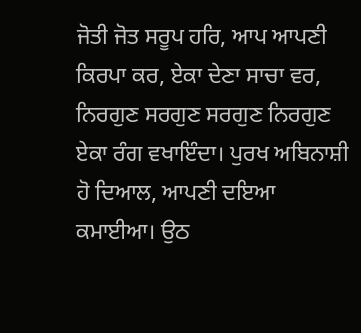ਜੋਤੀ ਜੋਤ ਸਰੂਪ ਹਰਿ, ਆਪ ਆਪਣੀ ਕਿਰਪਾ ਕਰ, ਏਕਾ ਦੇਣਾ ਸਾਚਾ ਵਰ, ਨਿਰਗੁਣ ਸਰਗੁਣ ਸਰਗੁਣ ਨਿਰਗੁਣ ਏਕਾ ਰੰਗ ਵਖਾਇੰਦਾ। ਪੁਰਖ ਅਬਿਨਾਸ਼ੀ ਹੋ ਦਿਆਲ, ਆਪਣੀ ਦਇਆ ਕਮਾਈਆ। ਉਠ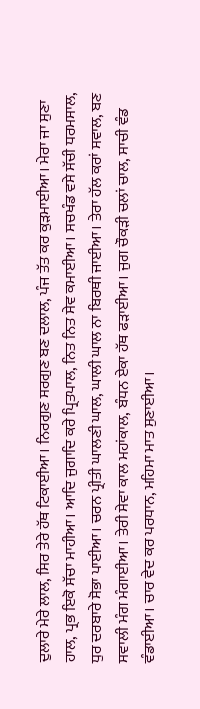ਦੁਲਾਰੇ ਮੇਰੇ ਲਾਲ, ਸਿਰ ਤੇਰੇ ਹੱਥ ਟਿਕਾਈਆ। ਨਿਰਗੁਣ ਸਰਗੁਣ ਬਣ ਦਲਾਲ, ਪੰਜ ਤੱਤ ਕਰ ਕੁੜਮਾਈਆ। ਮੇਰਾ ਜਾ ਸੁਣਾ ਹਾਲ, ਪ੍ਰਭ ਇਕੋ ਸੱਚਾ ਮਾਹੀਆ। ਆਦਿ ਜੁਗਾਦਿ ਕਰੇ ਪ੍ਰਿਤਪਾਲ, ਨਿਤ ਨਿਤ ਸੇਵ ਕਮਾਈਆ। ਸਚਖੰਡ ਵਸੇ ਸੱਚੀ ਧਰਮਸਾਲ, ਧੁਰ ਦਰਬਾਰੇ ਸੋਭਾ ਪਾਈਆ। ਚਰਨ ਪ੍ਰੀਤੀ ਘਾਲਣੀ ਘਾਲ, ਘਾਲੀ ਘਾਲ ਨਾ ਬਿਰਥੀ ਜਾਈਆ। ਤੇਰਾ ਹੱਲ ਕਰਾਂ ਸਵਾਲ, ਬਣ ਸਵਾਲੀ ਮੰਗ ਮੰਗਾਈਆ। ਤੇਰੀ ਸੇਵਾ ਕਾਲ ਮਹਾਂਕਾਲ, ਬੰਧਨ ਏਕਾ ਹੱਥ ਫੜਾਈਆ। ਜੁਗ ਚੌਕੜੀ ਚਲਾਂ ਚਾਲ, ਸਾਚੀ ਵੰਡ ਵੰਡਾਈਆ। ਚਾਰ ਵੇਦ ਕਰ ਪਰਧਾਨ, ਮਹਿਮਾ ਮਾਤ ਸੁਣਾਈਆ।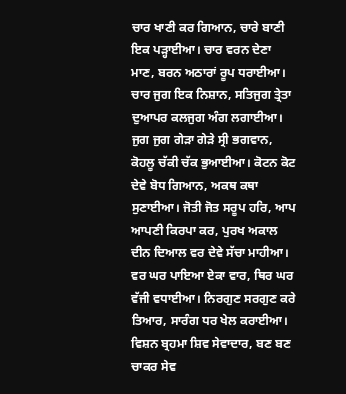ਚਾਰ ਖਾਣੀ ਕਰ ਗਿਆਨ, ਚਾਰੇ ਬਾਣੀ ਇਕ ਪੜ੍ਹਾਈਆ। ਚਾਰ ਵਰਨ ਦੇਣਾ ਮਾਣ, ਬਰਨ ਅਠਾਰਾਂ ਰੂਪ ਧਰਾਈਆ। ਚਾਰ ਜੁਗ ਇਕ ਨਿਸ਼ਾਨ, ਸਤਿਜੁਗ ਤ੍ਰੇਤਾ ਦੁਆਪਰ ਕਲਜੁਗ ਅੰਗ ਲਗਾਈਆ। ਜੁਗ ਜੁਗ ਗੇੜਾ ਗੇੜੇ ਸ੍ਰੀ ਭਗਵਾਨ, ਕੋਹਲੂ ਚੱਕੀ ਚੱਕ ਭੁਆਈਆ। ਕੋਟਨ ਕੋਟ ਦੇਵੇ ਬੋਧ ਗਿਆਨ, ਅਕਥ ਕਥਾ ਸੁਣਾਈਆ। ਜੋਤੀ ਜੋਤ ਸਰੂਪ ਹਰਿ, ਆਪ ਆਪਣੀ ਕਿਰਪਾ ਕਰ, ਪੁਰਖ ਅਕਾਲ ਦੀਨ ਦਿਆਲ ਵਰ ਦੇਵੇ ਸੱਚਾ ਮਾਹੀਆ। ਵਰ ਘਰ ਪਾਇਆ ਏਕਾ ਵਾਰ, ਥਿਰ ਘਰ ਵੱਜੀ ਵਧਾਈਆ। ਨਿਰਗੁਣ ਸਰਗੁਣ ਕਰੇ ਤਿਆਰ, ਸਾਰੰਗ ਧਰ ਖੇਲ ਕਰਾਈਆ। ਵਿਸ਼ਨ ਬ੍ਰਹਮਾ ਸ਼ਿਵ ਸੇਵਾਦਾਰ, ਬਣ ਬਣ ਚਾਕਰ ਸੇਵ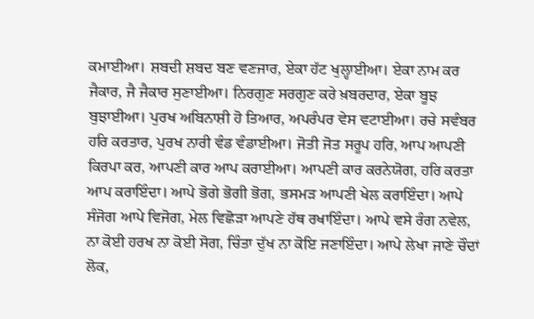ਕਮਾਈਆ। ਸ਼ਬਦੀ ਸ਼ਬਦ ਬਣ ਵਣਜਾਰ, ਏਕਾ ਹੱਟ ਖੁਲ੍ਹਾਈਆ। ਏਕਾ ਨਾਮ ਕਰ ਜੈਕਾਰ, ਜੈ ਜੈਕਾਰ ਸੁਣਾਈਆ। ਨਿਰਗੁਣ ਸਰਗੁਣ ਕਰੇ ਖ਼ਬਰਦਾਰ, ਏਕਾ ਬੂਝ ਬੁਝਾਈਆ। ਪੁਰਖ ਅਬਿਨਾਸ਼ੀ ਹੋ ਤਿਆਰ, ਅਪਰੰਪਰ ਵੇਸ ਵਟਾਈਆ। ਰਚੇ ਸਵੰਬਰ ਹਰਿ ਕਰਤਾਰ, ਪੁਰਖ ਨਾਰੀ ਵੰਡ ਵੰਡਾਈਆ। ਜੋਤੀ ਜੋਤ ਸਰੂਪ ਹਰਿ, ਆਪ ਆਪਣੀ ਕਿਰਪਾ ਕਰ, ਆਪਣੀ ਕਾਰ ਆਪ ਕਰਾਈਆ। ਆਪਣੀ ਕਾਰ ਕਰਨੇਯੋਗ, ਹਰਿ ਕਰਤਾ ਆਪ ਕਰਾਇੰਦਾ। ਆਪੇ ਭੋਗੇ ਭੋਗੀ ਭੋਗ, ਭਸਮੜ ਆਪਣੀ ਖੇਲ ਕਰਾਇੰਦਾ। ਆਪੇ ਸੰਜੋਗ ਆਪੇ ਵਿਜੋਗ, ਮੇਲ ਵਿਛੋੜਾ ਆਪਣੇ ਹੱਥ ਰਖਾਇੰਦਾ। ਆਪੇ ਵਸੇ ਰੰਗ ਨਵੇਲ, ਨਾ ਕੋਈ ਹਰਖ ਨਾ ਕੋਈ ਸੋਗ, ਚਿੰਤਾ ਦੁੱਖ ਨਾ ਕੋਇ ਜਣਾਇੰਦਾ। ਆਪੇ ਲੇਖਾ ਜਾਣੇ ਚੌਦਾਂ ਲੋਕ,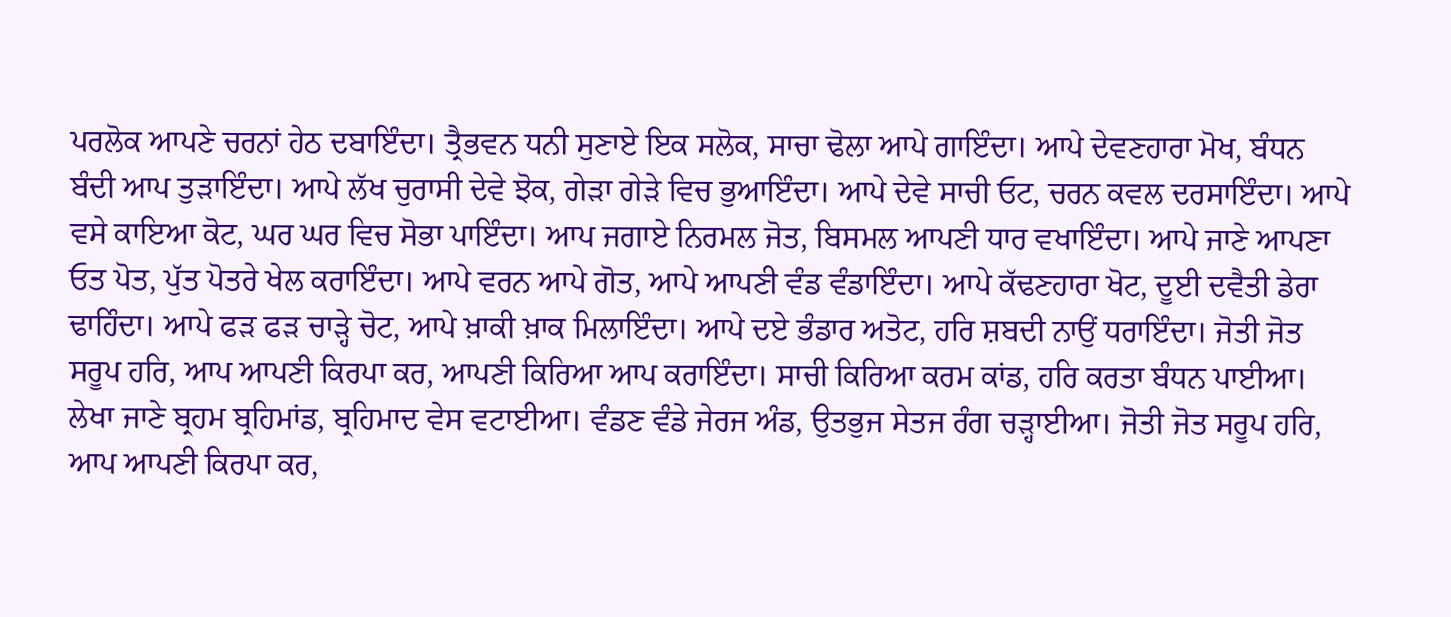ਪਰਲੋਕ ਆਪਣੇ ਚਰਨਾਂ ਹੇਠ ਦਬਾਇੰਦਾ। ਤ੍ਰੈਭਵਨ ਧਨੀ ਸੁਣਾਏ ਇਕ ਸਲੋਕ, ਸਾਚਾ ਢੋਲਾ ਆਪੇ ਗਾਇੰਦਾ। ਆਪੇ ਦੇਵਣਹਾਰਾ ਮੋਖ, ਬੰਧਨ ਬੰਦੀ ਆਪ ਤੁੜਾਇੰਦਾ। ਆਪੇ ਲੱਖ ਚੁਰਾਸੀ ਦੇਵੇ ਝੋਕ, ਗੇੜਾ ਗੇੜੇ ਵਿਚ ਭੁਆਇੰਦਾ। ਆਪੇ ਦੇਵੇ ਸਾਚੀ ਓਟ, ਚਰਨ ਕਵਲ ਦਰਸਾਇੰਦਾ। ਆਪੇ ਵਸੇ ਕਾਇਆ ਕੋਟ, ਘਰ ਘਰ ਵਿਚ ਸੋਭਾ ਪਾਇੰਦਾ। ਆਪ ਜਗਾਏ ਨਿਰਮਲ ਜੋਤ, ਬਿਸਮਲ ਆਪਣੀ ਧਾਰ ਵਖਾਇੰਦਾ। ਆਪੇ ਜਾਣੇ ਆਪਣਾ ਓਤ ਪੋਤ, ਪੁੱਤ ਪੋਤਰੇ ਖੇਲ ਕਰਾਇੰਦਾ। ਆਪੇ ਵਰਨ ਆਪੇ ਗੋਤ, ਆਪੇ ਆਪਣੀ ਵੰਡ ਵੰਡਾਇੰਦਾ। ਆਪੇ ਕੱਢਣਹਾਰਾ ਖੋਟ, ਦੂਈ ਦਵੈਤੀ ਡੇਰਾ ਢਾਹਿੰਦਾ। ਆਪੇ ਫੜ ਫੜ ਚਾੜ੍ਹੇ ਚੋਟ, ਆਪੇ ਖ਼ਾਕੀ ਖ਼ਾਕ ਮਿਲਾਇੰਦਾ। ਆਪੇ ਦਏ ਭੰਡਾਰ ਅਤੋਟ, ਹਰਿ ਸ਼ਬਦੀ ਨਾਉਂ ਧਰਾਇੰਦਾ। ਜੋਤੀ ਜੋਤ ਸਰੂਪ ਹਰਿ, ਆਪ ਆਪਣੀ ਕਿਰਪਾ ਕਰ, ਆਪਣੀ ਕਿਰਿਆ ਆਪ ਕਰਾਇੰਦਾ। ਸਾਚੀ ਕਿਰਿਆ ਕਰਮ ਕਾਂਡ, ਹਰਿ ਕਰਤਾ ਬੰਧਨ ਪਾਈਆ। ਲੇਖਾ ਜਾਣੇ ਬ੍ਰਹਮ ਬ੍ਰਹਿਮਾਂਡ, ਬ੍ਰਹਿਮਾਦ ਵੇਸ ਵਟਾਈਆ। ਵੰਡਣ ਵੰਡੇ ਜੇਰਜ ਅੰਡ, ਉਤਭੁਜ ਸੇਤਜ ਰੰਗ ਚੜ੍ਹਾਈਆ। ਜੋਤੀ ਜੋਤ ਸਰੂਪ ਹਰਿ, ਆਪ ਆਪਣੀ ਕਿਰਪਾ ਕਰ,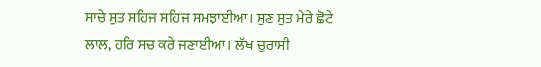ਸਾਚੇ ਸੁਤ ਸਹਿਜ ਸਹਿਜ ਸਮਝਾਈਆ। ਸੁਣ ਸੁਤ ਮੇਰੇ ਛੋਟੇ ਲਾਲ, ਹਰਿ ਸਚ ਕਰੇ ਜਣਾਈਆ। ਲੱਖ ਚੁਰਾਸੀ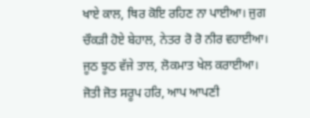ਖਾਏ ਕਾਲ, ਥਿਰ ਕੋਇ ਰਹਿਣ ਨਾ ਪਾਈਆ। ਜੁਗ ਚੌਕੜੀ ਹੋਏ ਬੇਹਾਲ, ਨੇਤਰ ਰੋ ਰੋ ਨੀਰ ਵਹਾਈਆ। ਜੂਠ ਝੂਠ ਵੱਜੇ ਤਾਲ, ਲੋਕਮਾਤ ਖੇਲ ਕਰਾਈਆ। ਜੋਤੀ ਜੋਤ ਸਰੂਪ ਹਰਿ, ਆਪ ਆਪਣੀ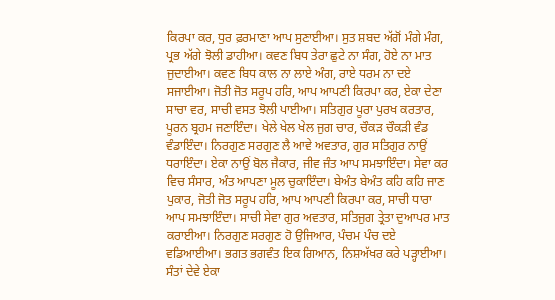ਕਿਰਪਾ ਕਰ, ਧੁਰ ਫ਼ਰਮਾਣਾ ਆਪ ਸੁਣਾਈਆ। ਸੁਤ ਸ਼ਬਦ ਅੱਗੋਂ ਮੰਗੇ ਮੰਗ, ਪ੍ਰਭ ਅੱਗੇ ਝੋਲੀ ਡਾਹੀਆ। ਕਵਣ ਬਿਧ ਤੇਰਾ ਛੁਟੇ ਨਾ ਸੰਗ, ਹੋਏ ਨਾ ਮਾਤ ਜੁਦਾਈਆ। ਕਵਣ ਬਿਧ ਕਾਲ ਨਾ ਲਾਏ ਅੰਗ, ਰਾਏ ਧਰਮ ਨਾ ਦਏ ਸਜਾਈਆ। ਜੋਤੀ ਜੋਤ ਸਰੂਪ ਹਰਿ, ਆਪ ਆਪਣੀ ਕਿਰਪਾ ਕਰ, ਏਕਾ ਦੇਣਾ ਸਾਚਾ ਵਰ, ਸਾਚੀ ਵਸਤ ਝੋਲੀ ਪਾਈਆ। ਸਤਿਗੁਰ ਪੂਰਾ ਪੁਰਖ ਕਰਤਾਰ, ਪੂਰਨ ਬ੍ਰਹਮ ਜਣਾਇੰਦਾ। ਖੇਲੇ ਖੇਲ ਖੇਲ ਜੁਗ ਚਾਰ, ਚੌਕੜ ਚੌਕੜੀ ਵੰਡ ਵੰਡਾਇੰਦਾ। ਨਿਰਗੁਣ ਸਰਗੁਣ ਲੈ ਆਵੇ ਅਵਤਾਰ, ਗੁਰ ਸਤਿਗੁਰ ਨਾਉਂ ਧਰਾਇੰਦਾ। ਏਕਾ ਨਾਉਂ ਬੋਲ ਜੈਕਾਰ, ਜੀਵ ਜੰਤ ਆਪ ਸਮਝਾਇੰਦਾ। ਸੇਵਾ ਕਰ ਵਿਚ ਸੰਸਾਰ, ਅੰਤ ਆਪਣਾ ਮੂਲ ਚੁਕਾਇੰਦਾ। ਬੇਅੰਤ ਬੇਅੰਤ ਕਹਿ ਕਹਿ ਜਾਣ ਪੁਕਾਰ, ਜੋਤੀ ਜੋਤ ਸਰੂਪ ਹਰਿ, ਆਪ ਆਪਣੀ ਕਿਰਪਾ ਕਰ, ਸਾਚੀ ਧਾਰਾ ਆਪ ਸਮਝਾਇੰਦਾ। ਸਾਚੀ ਸੇਵਾ ਗੁਰ ਅਵਤਾਰ, ਸਤਿਜੁਗ ਤ੍ਰੇਤਾ ਦੁਆਪਰ ਮਾਤ ਕਰਾਈਆ। ਨਿਰਗੁਣ ਸਰਗੁਣ ਹੋ ਉਜਿਆਰ, ਪੰਚਮ ਪੰਚ ਦਏ ਵਡਿਆਈਆ। ਭਗਤ ਭਗਵੰਤ ਇਕ ਗਿਆਨ, ਨਿਸ਼ਅੱਖਰ ਕਰੇ ਪੜ੍ਹਾਈਆ। ਸੰਤਾਂ ਦੇਵੇ ਏਕਾ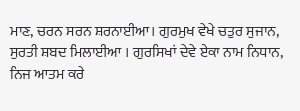ਮਾਣ, ਚਰਨ ਸਰਨ ਸ਼ਰਨਾਈਆ। ਗੁਰਮੁਖ ਵੇਖੇ ਚਤੁਰ ਸੁਜਾਨ, ਸੁਰਤੀ ਸ਼ਬਦ ਮਿਲਾਈਆ । ਗੁਰਸਿਖਾਂ ਦੇਵੇ ਏਕਾ ਨਾਮ ਨਿਧਾਨ, ਨਿਜ ਆਤਮ ਕਰੇ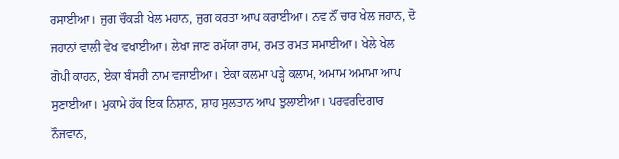ਰਸਾਈਆ। ਜੁਗ ਚੌਕੜੀ ਖੇਲ ਮਹਾਨ, ਜੁਗ ਕਰਤਾ ਆਪ ਕਰਾਈਆ। ਨਵ ਨੌਂ ਚਾਰ ਖੇਲ ਜਹਾਨ, ਦੋ ਜਹਾਨਾਂ ਵਾਲੀ ਵੇਖ ਵਖਾਈਆ। ਲੇਖਾ ਜਾਣ ਰਮੱਯਾ ਰਾਮ, ਰਮਤ ਰਮਤ ਸਮਾਈਆ। ਖੇਲੇ ਖੇਲ ਗੋਪੀ ਕਾਹਨ, ਏਕਾ ਬੰਸਰੀ ਨਾਮ ਵਜਾਈਆ। ਏਕਾ ਕਲਮਾ ਪੜ੍ਹੇ ਕਲਾਮ, ਅਮਾਮ ਅਮਾਮਾ ਆਪ ਸੁਣਾਈਆ। ਮੁਕਾਮੇ ਹੱਕ ਇਕ ਨਿਸ਼ਾਨ, ਸ਼ਾਹ ਸੁਲਤਾਨ ਆਪ ਝੁਲਾਈਆ। ਪਰਵਰਦਿਗਾਰ ਨੌਜਵਾਨ,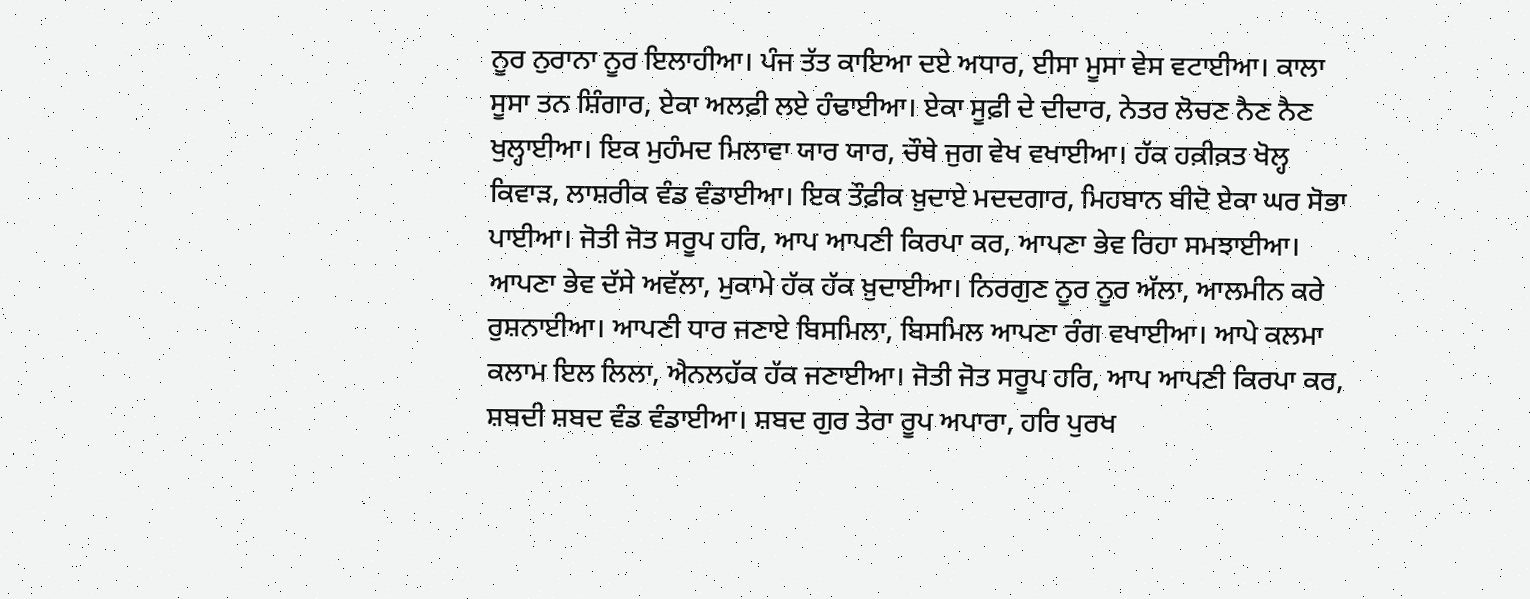ਨੂਰ ਨੁਰਾਨਾ ਨੂਰ ਇਲਾਹੀਆ। ਪੰਜ ਤੱਤ ਕਾਇਆ ਦਏ ਅਧਾਰ, ਈਸਾ ਮੂਸਾ ਵੇਸ ਵਟਾਈਆ। ਕਾਲਾ ਸੂਸਾ ਤਨ ਸ਼ਿੰਗਾਰ, ਏਕਾ ਅਲਫ਼ੀ ਲਏ ਹੰਢਾਈਆ। ਏਕਾ ਸੂਫ਼ੀ ਦੇ ਦੀਦਾਰ, ਨੇਤਰ ਲੋਚਣ ਨੈਣ ਨੈਣ ਖੁਲ੍ਹਾਈਆ। ਇਕ ਮੁਹੰਮਦ ਮਿਲਾਵਾ ਯਾਰ ਯਾਰ, ਚੌਥੇ ਜੁਗ ਵੇਖ ਵਖਾਈਆ। ਹੱਕ ਹਕ਼ੀਕ਼ਤ ਖੋਲ੍ਹ ਕਿਵਾੜ, ਲਾਸ਼ਰੀਕ ਵੰਡ ਵੰਡਾਈਆ। ਇਕ ਤੌਫ਼ੀਕ ਖ਼ੁਦਾਏ ਮਦਦਗਾਰ, ਮਿਹਬਾਨ ਬੀਦੋ ਏਕਾ ਘਰ ਸੋਭਾ ਪਾਈਆ। ਜੋਤੀ ਜੋਤ ਸਰੂਪ ਹਰਿ, ਆਪ ਆਪਣੀ ਕਿਰਪਾ ਕਰ, ਆਪਣਾ ਭੇਵ ਰਿਹਾ ਸਮਝਾਈਆ। ਆਪਣਾ ਭੇਵ ਦੱਸੇ ਅਵੱਲਾ, ਮੁਕਾਮੇ ਹੱਕ ਹੱਕ ਖ਼ੁਦਾਈਆ। ਨਿਰਗੁਣ ਨੂਰ ਨੂਰ ਅੱਲਾ, ਆਲਮੀਨ ਕਰੇ ਰੁਸ਼ਨਾਈਆ। ਆਪਣੀ ਧਾਰ ਜਣਾਏ ਬਿਸਮਿਲਾ, ਬਿਸਮਿਲ ਆਪਣਾ ਰੰਗ ਵਖਾਈਆ। ਆਪੇ ਕਲਮਾ ਕਲਾਮ ਇਲ ਲਿਲਾ, ਐਨਲਹੱਕ ਹੱਕ ਜਣਾਈਆ। ਜੋਤੀ ਜੋਤ ਸਰੂਪ ਹਰਿ, ਆਪ ਆਪਣੀ ਕਿਰਪਾ ਕਰ, ਸ਼ਬਦੀ ਸ਼ਬਦ ਵੰਡ ਵੰਡਾਈਆ। ਸ਼ਬਦ ਗੁਰ ਤੇਰਾ ਰੂਪ ਅਪਾਰਾ, ਹਰਿ ਪੁਰਖ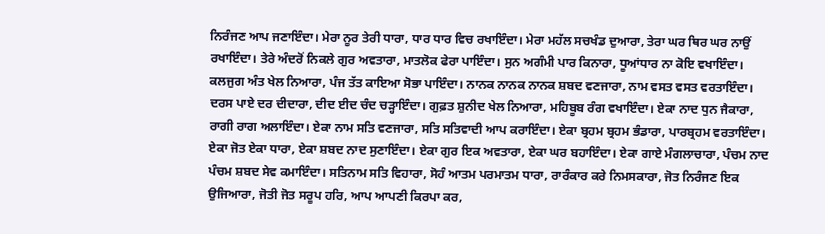ਨਿਰੰਜਣ ਆਪ ਜਣਾਇੰਦਾ। ਮੇਰਾ ਨੂਰ ਤੇਰੀ ਧਾਰਾ, ਧਾਰ ਧਾਰ ਵਿਚ ਰਖਾਇੰਦਾ। ਮੇਰਾ ਮਹੱਲ ਸਚਖੰਡ ਦੁਆਰਾ, ਤੇਰਾ ਘਰ ਥਿਰ ਘਰ ਨਾਉਂ ਰਖਾਇੰਦਾ। ਤੇਰੇ ਅੰਦਰੋਂ ਨਿਕਲੇ ਗੁਰ ਅਵਤਾਰਾ, ਮਾਤਲੋਕ ਫੇਰਾ ਪਾਇੰਦਾ। ਸੁਨ ਅਗੰਮੀ ਪਾਰ ਕਿਨਾਰਾ, ਧੂਆਂਧਾਰ ਨਾ ਕੋਇ ਵਖਾਇੰਦਾ। ਕਲਜੁਗ ਅੰਤ ਖੇਲ ਨਿਆਰਾ, ਪੰਜ ਤੱਤ ਕਾਇਆ ਸੋਭਾ ਪਾਇੰਦਾ। ਨਾਨਕ ਨਾਨਕ ਨਾਨਕ ਸ਼ਬਦ ਵਣਜਾਰਾ, ਨਾਮ ਵਸਤ ਵਸਤ ਵਰਤਾਇੰਦਾ। ਦਰਸ ਪਾਏ ਦਰ ਦੀਦਾਰਾ, ਦੀਦ ਈਦ ਚੰਦ ਚੜ੍ਹਾਇੰਦਾ। ਗੁਫ਼ਤ ਸ਼ੁਨੀਦ ਖੇਲ ਨਿਆਰਾ, ਮਹਿਬੂਬ ਰੰਗ ਵਖਾਇੰਦਾ। ਏਕਾ ਨਾਦ ਧੁਨ ਜੈਕਾਰਾ, ਰਾਗੀ ਰਾਗ ਅਲਾਇੰਦਾ। ਏਕਾ ਨਾਮ ਸਤਿ ਵਣਜਾਰਾ, ਸਤਿ ਸਤਿਵਾਦੀ ਆਪ ਕਰਾਇੰਦਾ। ਏਕਾ ਬ੍ਰਹਮ ਬ੍ਰਹਮ ਭੰਡਾਰਾ, ਪਾਰਬ੍ਰਹਮ ਵਰਤਾਇੰਦਾ। ਏਕਾ ਜੋਤ ਏਕਾ ਧਾਰਾ, ਏਕਾ ਸ਼ਬਦ ਨਾਦ ਸੁਣਾਇੰਦਾ। ਏਕਾ ਗੁਰ ਇਕ ਅਵਤਾਰਾ, ਏਕਾ ਘਰ ਬਹਾਇੰਦਾ। ਏਕਾ ਗਾਏ ਮੰਗਲਾਚਾਰਾ, ਪੰਚਮ ਨਾਦ ਪੰਚਮ ਸ਼ਬਦ ਸੇਵ ਕਮਾਇੰਦਾ। ਸਤਿਨਾਮ ਸਤਿ ਵਿਹਾਰਾ, ਸੋਹੰ ਆਤਮ ਪਰਮਾਤਮ ਧਾਰਾ, ਰਾਰੰਕਾਰ ਕਰੇ ਨਿਮਸਕਾਰਾ, ਜੋਤ ਨਿਰੰਜਣ ਇਕ ਉਜਿਆਰਾ, ਜੋਤੀ ਜੋਤ ਸਰੂਪ ਹਰਿ, ਆਪ ਆਪਣੀ ਕਿਰਪਾ ਕਰ,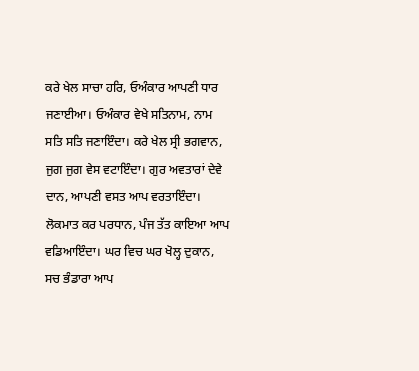ਕਰੇ ਖੇਲ ਸਾਚਾ ਹਰਿ, ਓਅੰਕਾਰ ਆਪਣੀ ਧਾਰ ਜਣਾਈਆ। ਓਅੰਕਾਰ ਵੇਖੇ ਸਤਿਨਾਮ, ਨਾਮ ਸਤਿ ਸਤਿ ਜਣਾਇੰਦਾ। ਕਰੇ ਖੇਲ ਸ੍ਰੀ ਭਗਵਾਨ, ਜੁਗ ਜੁਗ ਵੇਸ ਵਟਾਇੰਦਾ। ਗੁਰ ਅਵਤਾਰਾਂ ਦੇਵੇ ਦਾਨ, ਆਪਣੀ ਵਸਤ ਆਪ ਵਰਤਾਇੰਦਾ। ਲੋਕਮਾਤ ਕਰ ਪਰਧਾਨ, ਪੰਜ ਤੱਤ ਕਾਇਆ ਆਪ ਵਡਿਆਇੰਦਾ। ਘਰ ਵਿਚ ਘਰ ਖੋਲ੍ਹ ਦੁਕਾਨ, ਸਚ ਭੰਡਾਰਾ ਆਪ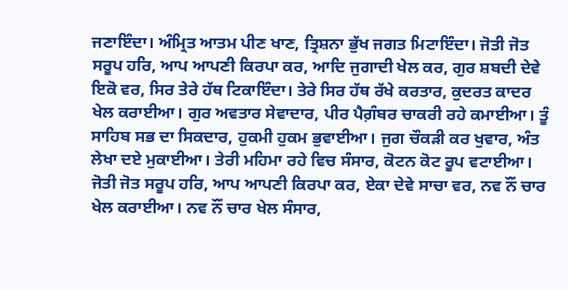ਜਣਾਇੰਦਾ। ਅੰਮ੍ਰਿਤ ਆਤਮ ਪੀਣ ਖਾਣ, ਤ੍ਰਿਸ਼ਨਾ ਭੁੱਖ ਜਗਤ ਮਿਟਾਇੰਦਾ। ਜੋਤੀ ਜੋਤ ਸਰੂਪ ਹਰਿ, ਆਪ ਆਪਣੀ ਕਿਰਪਾ ਕਰ, ਆਦਿ ਜੁਗਾਦੀ ਖੇਲ ਕਰ, ਗੁਰ ਸ਼ਬਦੀ ਦੇਵੇ ਇਕੋ ਵਰ, ਸਿਰ ਤੇਰੇ ਹੱਥ ਟਿਕਾਇੰਦਾ। ਤੇਰੇ ਸਿਰ ਹੱਥ ਰੱਖੇ ਕਰਤਾਰ, ਕੁਦਰਤ ਕਾਦਰ ਖੇਲ ਕਰਾਈਆ। ਗੁਰ ਅਵਤਾਰ ਸੇਵਾਦਾਰ, ਪੀਰ ਪੈਗ਼ੰਬਰ ਚਾਕਰੀ ਰਹੇ ਕਮਾਈਆ। ਤੂੰ ਸਾਹਿਬ ਸਭ ਦਾ ਸਿਕਦਾਰ, ਹੁਕਮੀ ਹੁਕਮ ਭੁਵਾਈਆ। ਜੁਗ ਚੌਕੜੀ ਕਰ ਖੁਵਾਰ, ਅੰਤ ਲੇਖਾ ਦਏ ਮੁਕਾਈਆ। ਤੇਰੀ ਮਹਿਮਾ ਰਹੇ ਵਿਚ ਸੰਸਾਰ, ਕੋਟਨ ਕੋਟ ਰੂਪ ਵਟਾਈਆ। ਜੋਤੀ ਜੋਤ ਸਰੂਪ ਹਰਿ, ਆਪ ਆਪਣੀ ਕਿਰਪਾ ਕਰ, ਏਕਾ ਦੇਵੇ ਸਾਚਾ ਵਰ, ਨਵ ਨੌਂ ਚਾਰ ਖੇਲ ਕਰਾਈਆ। ਨਵ ਨੌਂ ਚਾਰ ਖੇਲ ਸੰਸਾਰ,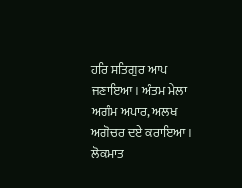ਹਰਿ ਸਤਿਗੁਰ ਆਪ ਜਣਾਇਆ। ਅੰਤਮ ਮੇਲਾ ਅਗੰਮ ਅਪਾਰ, ਅਲਖ ਅਗੋਚਰ ਦਏ ਕਰਾਇਆ। ਲੋਕਮਾਤ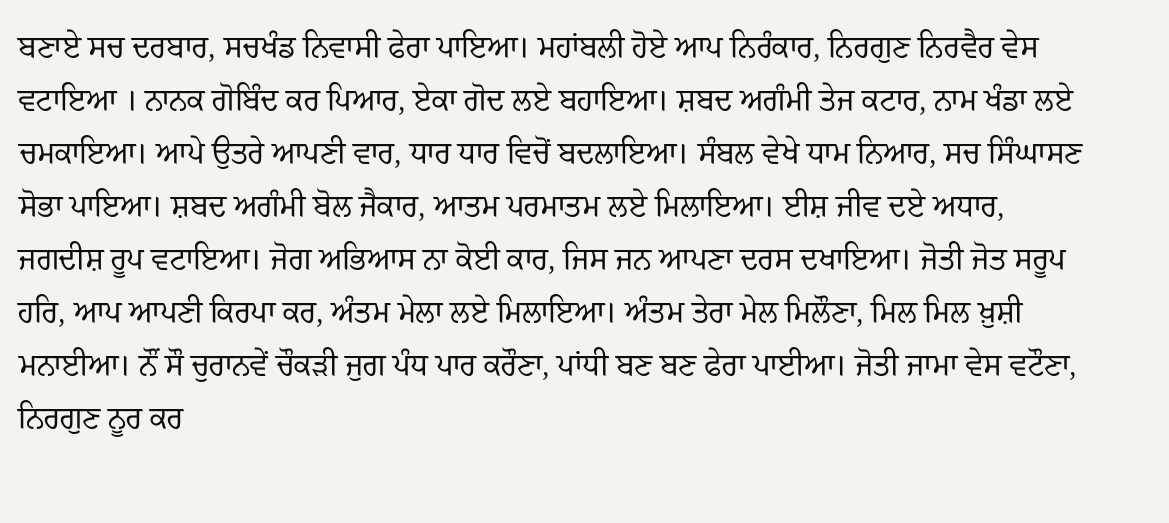ਬਣਾਏ ਸਚ ਦਰਬਾਰ, ਸਚਖੰਡ ਨਿਵਾਸੀ ਫੇਰਾ ਪਾਇਆ। ਮਹਾਂਬਲੀ ਹੋਏ ਆਪ ਨਿਰੰਕਾਰ, ਨਿਰਗੁਣ ਨਿਰਵੈਰ ਵੇਸ ਵਟਾਇਆ । ਨਾਨਕ ਗੋਬਿੰਦ ਕਰ ਪਿਆਰ, ਏਕਾ ਗੋਦ ਲਏ ਬਹਾਇਆ। ਸ਼ਬਦ ਅਗੰਮੀ ਤੇਜ ਕਟਾਰ, ਨਾਮ ਖੰਡਾ ਲਏ ਚਮਕਾਇਆ। ਆਪੇ ਉਤਰੇ ਆਪਣੀ ਵਾਰ, ਧਾਰ ਧਾਰ ਵਿਚੋਂ ਬਦਲਾਇਆ। ਸੰਬਲ ਵੇਖੇ ਧਾਮ ਨਿਆਰ, ਸਚ ਸਿੰਘਾਸਣ ਸੋਭਾ ਪਾਇਆ। ਸ਼ਬਦ ਅਗੰਮੀ ਬੋਲ ਜੈਕਾਰ, ਆਤਮ ਪਰਮਾਤਮ ਲਏ ਮਿਲਾਇਆ। ਈਸ਼ ਜੀਵ ਦਏ ਅਧਾਰ, ਜਗਦੀਸ਼ ਰੂਪ ਵਟਾਇਆ। ਜੋਗ ਅਭਿਆਸ ਨਾ ਕੋਈ ਕਾਰ, ਜਿਸ ਜਨ ਆਪਣਾ ਦਰਸ ਦਖਾਇਆ। ਜੋਤੀ ਜੋਤ ਸਰੂਪ ਹਰਿ, ਆਪ ਆਪਣੀ ਕਿਰਪਾ ਕਰ, ਅੰਤਮ ਮੇਲਾ ਲਏ ਮਿਲਾਇਆ। ਅੰਤਮ ਤੇਰਾ ਮੇਲ ਮਿਲੌਣਾ, ਮਿਲ ਮਿਲ ਖ਼ੁਸ਼ੀ ਮਨਾਈਆ। ਨੌਂ ਸੌ ਚੁਰਾਨਵੇਂ ਚੌਕੜੀ ਜੁਗ ਪੰਧ ਪਾਰ ਕਰੌਣਾ, ਪਾਂਧੀ ਬਣ ਬਣ ਫੇਰਾ ਪਾਈਆ। ਜੋਤੀ ਜਾਮਾ ਵੇਸ ਵਟੌਣਾ, ਨਿਰਗੁਣ ਨੂਰ ਕਰ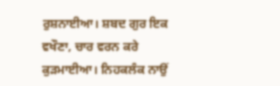ਰੁਸ਼ਨਾਈਆ। ਸ਼ਬਦ ਗੁਰ ਇਕ ਵਖੌਣਾ, ਚਾਰ ਵਰਨ ਕਰੇ ਕੁੜਮਾਈਆ। ਨਿਹਕਲੰਕ ਨਾਉਂ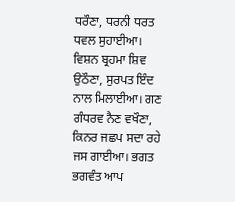ਧਰੌਣਾ, ਧਰਨੀ ਧਰਤ ਧਵਲ ਸੁਹਾਈਆ। ਵਿਸ਼ਨ ਬ੍ਰਹਮਾ ਸ਼ਿਵ ਉਠੌਣਾ, ਸੁਰਪਤ ਇੰਦ ਨਾਲ ਮਿਲਾਈਆ। ਗਣ ਗੰਧਰਵ ਨੈਣ ਵਖੌਣਾ, ਕਿਨਰ ਜਛਪ ਸਦਾ ਰਹੇ ਜਸ ਗਾਈਆ। ਭਗਤ ਭਗਵੰਤ ਆਪ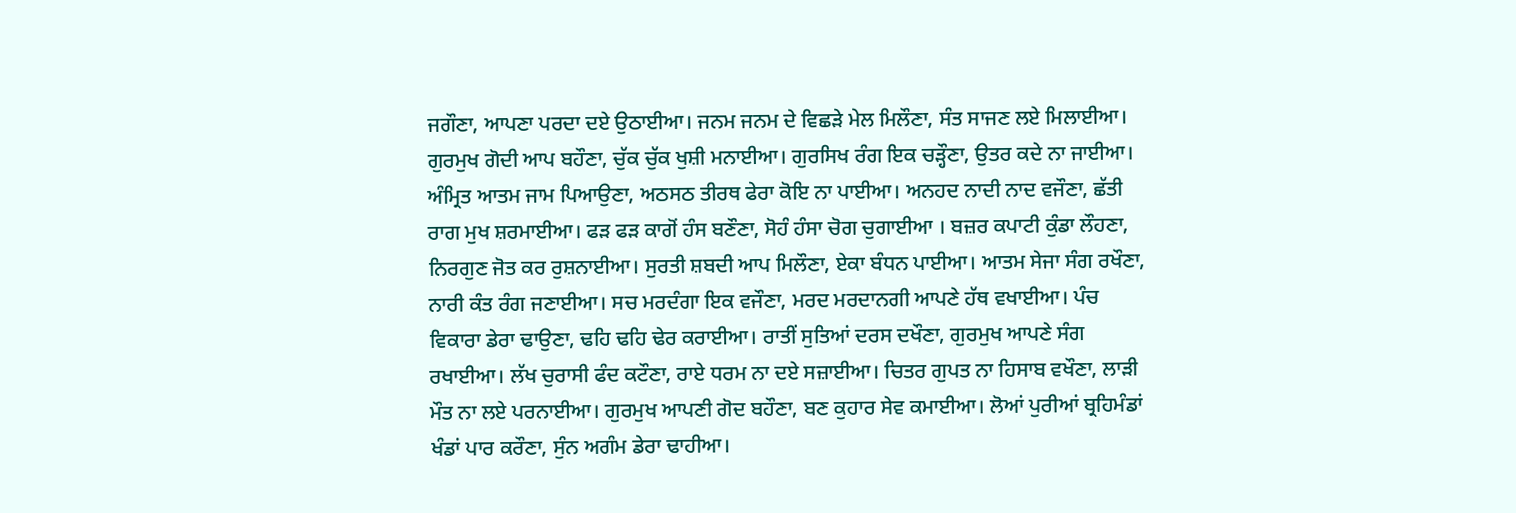ਜਗੌਣਾ, ਆਪਣਾ ਪਰਦਾ ਦਏ ਉਠਾਈਆ। ਜਨਮ ਜਨਮ ਦੇ ਵਿਛੜੇ ਮੇਲ ਮਿਲੌਣਾ, ਸੰਤ ਸਾਜਣ ਲਏ ਮਿਲਾਈਆ। ਗੁਰਮੁਖ ਗੋਦੀ ਆਪ ਬਹੌਣਾ, ਚੁੱਕ ਚੁੱਕ ਖੁਸ਼ੀ ਮਨਾਈਆ। ਗੁਰਸਿਖ ਰੰਗ ਇਕ ਚੜ੍ਹੌਣਾ, ਉਤਰ ਕਦੇ ਨਾ ਜਾਈਆ। ਅੰਮ੍ਰਿਤ ਆਤਮ ਜਾਮ ਪਿਆਉਣਾ, ਅਠਸਠ ਤੀਰਥ ਫੇਰਾ ਕੋਇ ਨਾ ਪਾਈਆ। ਅਨਹਦ ਨਾਦੀ ਨਾਦ ਵਜੌਣਾ, ਛੱਤੀ ਰਾਗ ਮੁਖ ਸ਼ਰਮਾਈਆ। ਫੜ ਫੜ ਕਾਗੋਂ ਹੰਸ ਬਣੌਣਾ, ਸੋਹੰ ਹੰਸਾ ਚੋਗ ਚੁਗਾਈਆ । ਬਜ਼ਰ ਕਪਾਟੀ ਕੁੰਡਾ ਲੌਹਣਾ, ਨਿਰਗੁਣ ਜੋਤ ਕਰ ਰੁਸ਼ਨਾਈਆ। ਸੁਰਤੀ ਸ਼ਬਦੀ ਆਪ ਮਿਲੌਣਾ, ਏਕਾ ਬੰਧਨ ਪਾਈਆ। ਆਤਮ ਸੇਜਾ ਸੰਗ ਰਖੌਣਾ, ਨਾਰੀ ਕੰਤ ਰੰਗ ਜਣਾਈਆ। ਸਚ ਮਰਦੰਗਾ ਇਕ ਵਜੌਣਾ, ਮਰਦ ਮਰਦਾਨਗੀ ਆਪਣੇ ਹੱਥ ਵਖਾਈਆ। ਪੰਚ ਵਿਕਾਰਾ ਡੇਰਾ ਢਾਉਣਾ, ਢਹਿ ਢਹਿ ਢੇਰ ਕਰਾਈਆ। ਰਾਤੀਂ ਸੁਤਿਆਂ ਦਰਸ ਦਖੌਣਾ, ਗੁਰਮੁਖ ਆਪਣੇ ਸੰਗ ਰਖਾਈਆ। ਲੱਖ ਚੁਰਾਸੀ ਫੰਦ ਕਟੌਣਾ, ਰਾਏ ਧਰਮ ਨਾ ਦਏ ਸਜ਼ਾਈਆ। ਚਿਤਰ ਗੁਪਤ ਨਾ ਹਿਸਾਬ ਵਖੌਣਾ, ਲਾੜੀ ਮੌਤ ਨਾ ਲਏ ਪਰਨਾਈਆ। ਗੁਰਮੁਖ ਆਪਣੀ ਗੋਦ ਬਹੌਣਾ, ਬਣ ਕੁਹਾਰ ਸੇਵ ਕਮਾਈਆ। ਲੋਆਂ ਪੁਰੀਆਂ ਬ੍ਰਹਿਮੰਡਾਂ ਖੰਡਾਂ ਪਾਰ ਕਰੌਣਾ, ਸੁੰਨ ਅਗੰਮ ਡੇਰਾ ਢਾਹੀਆ।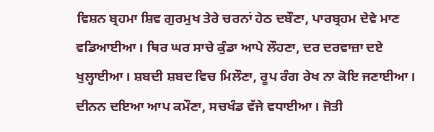ਵਿਸ਼ਨ ਬ੍ਰਹਮਾ ਸ਼ਿਵ ਗੁਰਮੁਖ ਤੇਰੇ ਚਰਨਾਂ ਹੇਠ ਦਬੌਣਾ, ਪਾਰਬ੍ਰਹਮ ਦੇਵੇ ਮਾਣ ਵਡਿਆਈਆ। ਥਿਰ ਘਰ ਸਾਚੇ ਕੁੰਡਾ ਆਪੇ ਲੌਹਣਾ, ਦਰ ਦਰਵਾਜ਼ਾ ਦਏ ਖੁਲ੍ਹਾਈਆ। ਸ਼ਬਦੀ ਸ਼ਬਦ ਵਿਚ ਮਿਲੌਣਾ, ਰੂਪ ਰੰਗ ਰੇਖ ਨਾ ਕੋਇ ਜਣਾਈਆ। ਦੀਨਨ ਦਇਆ ਆਪ ਕਮੌਣਾ, ਸਚਖੰਡ ਵੱਜੇ ਵਧਾਈਆ। ਜੋਤੀ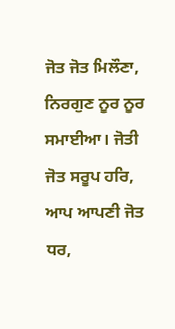ਜੋਤ ਜੋਤ ਮਿਲੌਣਾ, ਨਿਰਗੁਣ ਨੂਰ ਨੂਰ ਸਮਾਈਆ। ਜੋਤੀ ਜੋਤ ਸਰੂਪ ਹਰਿ, ਆਪ ਆਪਣੀ ਜੋਤ ਧਰ,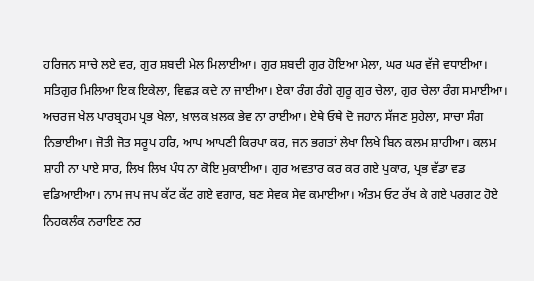ਹਰਿਜਨ ਸਾਚੇ ਲਏ ਵਰ, ਗੁਰ ਸ਼ਬਦੀ ਮੇਲ ਮਿਲਾਈਆ। ਗੁਰ ਸ਼ਬਦੀ ਗੁਰ ਹੋਇਆ ਮੇਲਾ, ਘਰ ਘਰ ਵੱਜੇ ਵਧਾਈਆ। ਸਤਿਗੁਰ ਮਿਲਿਆ ਇਕ ਇਕੇਲਾ, ਵਿਛੜ ਕਦੇ ਨਾ ਜਾਈਆ। ਏਕਾ ਰੰਗ ਰੰਗੇ ਗੁਰੂ ਗੁਰ ਚੇਲਾ, ਗੁਰ ਚੇਲਾ ਰੰਗ ਸਮਾਈਆ। ਅਚਰਜ ਖੇਲ ਪਾਰਬ੍ਰਹਮ ਪ੍ਰਭ ਖੇਲਾ, ਖ਼ਾਲਕ ਖ਼ਲਕ ਭੇਵ ਨਾ ਰਾਈਆ। ਏਥੇ ਓਥੇ ਦੋ ਜਹਾਨ ਸੱਜਣ ਸੁਹੇਲਾ, ਸਾਚਾ ਸੰਗ ਨਿਭਾਈਆ। ਜੋਤੀ ਜੋਤ ਸਰੂਪ ਹਰਿ, ਆਪ ਆਪਣੀ ਕਿਰਪਾ ਕਰ, ਜਨ ਭਗਤਾਂ ਲੇਖਾ ਲਿਖੇ ਬਿਨ ਕਲਮ ਸ਼ਾਹੀਆ। ਕਲਮ ਸ਼ਾਹੀ ਨਾ ਪਾਏ ਸਾਰ, ਲਿਖ ਲਿਖ ਪੰਧ ਨਾ ਕੋਇ ਮੁਕਾਈਆ। ਗੁਰ ਅਵਤਾਰ ਕਰ ਕਰ ਗਏ ਪੁਕਾਰ, ਪ੍ਰਭ ਵੱਡਾ ਵਡ ਵਡਿਆਈਆ। ਨਾਮ ਜਪ ਜਪ ਕੱਟ ਕੱਟ ਗਏ ਵਗਾਰ, ਬਣ ਸੇਵਕ ਸੇਵ ਕਮਾਈਆ। ਅੰਤਮ ਓਟ ਰੱਖ ਕੇ ਗਏ ਪਰਗਟ ਹੋਏ ਨਿਹਕਲੰਕ ਨਰਾਇਣ ਨਰ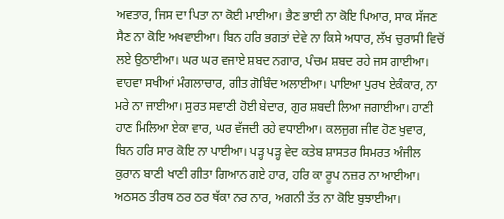ਅਵਤਾਰ, ਜਿਸ ਦਾ ਪਿਤਾ ਨਾ ਕੋਈ ਮਾਈਆ। ਭੈਣ ਭਾਈ ਨਾ ਕੋਇ ਪਿਆਰ, ਸਾਕ ਸੱਜਣ ਸੈਣ ਨਾ ਕੋਇ ਅਖਵਾਈਆ। ਬਿਨ ਹਰਿ ਭਗਤਾਂ ਦੇਵੇ ਨਾ ਕਿਸੇ ਅਧਾਰ, ਲੱਖ ਚੁਰਾਸੀ ਵਿਚੋਂ ਲਏ ਉਠਾਈਆ। ਘਰ ਘਰ ਵਜਾਏ ਸ਼ਬਦ ਨਗਾਰ, ਪੰਚਮ ਸ਼ਬਦ ਰਹੇ ਜਸ ਗਾਈਆ। ਵਾਹਵਾ ਸਖੀਆਂ ਮੰਗਲਾਚਾਰ, ਗੀਤ ਗੋਬਿੰਦ ਅਲਾਈਆ। ਪਾਇਆ ਪੁਰਖ ਏਕੰਕਾਰ, ਨਾ ਮਰੇ ਨਾ ਜਾਈਆ। ਸੁਰਤ ਸਵਾਣੀ ਹੋਈ ਬੇਦਾਰ, ਗੁਰ ਸ਼ਬਦੀ ਲਿਆ ਜਗਾਈਆ। ਹਾਣੀ ਹਾਣ ਮਿਲਿਆ ਏਕਾ ਵਾਰ, ਘਰ ਵੱਜਦੀ ਰਹੇ ਵਧਾਈਆ। ਕਲਜੁਗ ਜੀਵ ਹੋਣ ਖੁਵਾਰ, ਬਿਨ ਹਰਿ ਸਾਰ ਕੋਇ ਨਾ ਪਾਈਆ। ਪੜ੍ਹ ਪੜ੍ਹ ਵੇਦ ਕਤੇਬ ਸ਼ਾਸਤਰ ਸਿਮਰਤ ਅੰਜੀਲ ਕੁਰਾਨ ਬਾਣੀ ਖਾਣੀ ਗੀਤਾ ਗਿਆਨ ਗਏ ਹਾਰ, ਹਰਿ ਕਾ ਰੂਪ ਨਜ਼ਰ ਨਾ ਆਈਆ। ਅਠਸਠ ਤੀਰਥ ਠਰ ਠਰ ਥੱਕਾ ਨਰ ਨਾਰ, ਅਗਨੀ ਤੱਤ ਨਾ ਕੋਇ ਬੁਝਾਈਆ।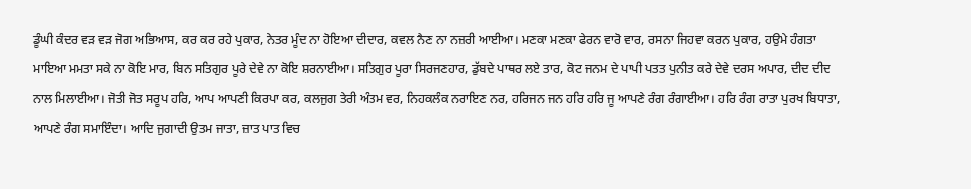ਡੂੰਘੀ ਕੰਦਰ ਵੜ ਵੜ ਜੋਗ ਅਭਿਆਸ, ਕਰ ਕਰ ਰਹੇ ਪੁਕਾਰ, ਨੇਤਰ ਮੂੰਦ ਨਾ ਹੋਇਆ ਦੀਦਾਰ, ਕਵਲ ਨੈਣ ਨਾ ਨਜ਼ਰੀ ਆਈਆ। ਮਣਕਾ ਮਣਕਾ ਫੇਰਨ ਵਾਰੋ ਵਾਰ, ਰਸਨਾ ਜਿਹਵਾ ਕਰਨ ਪੁਕਾਰ, ਹਉਮੇ ਹੰਗਤਾ ਮਾਇਆ ਮਮਤਾ ਸਕੇ ਨਾ ਕੋਇ ਮਾਰ, ਬਿਨ ਸਤਿਗੁਰ ਪੂਰੇ ਦੇਵੇ ਨਾ ਕੋਇ ਸ਼ਰਨਾਈਆ। ਸਤਿਗੁਰ ਪੂਰਾ ਸਿਰਜਣਹਾਰ, ਡੁੱਬਦੇ ਪਾਥਰ ਲਏ ਤਾਰ, ਕੋਟ ਜਨਮ ਦੇ ਪਾਪੀ ਪਤਤ ਪੁਨੀਤ ਕਰੇ ਦੇਵੇ ਦਰਸ ਅਪਾਰ, ਦੀਦ ਦੀਦ ਨਾਲ ਮਿਲਾਈਆ। ਜੋਤੀ ਜੋਤ ਸਰੂਪ ਹਰਿ, ਆਪ ਆਪਣੀ ਕਿਰਪਾ ਕਰ, ਕਲਜੁਗ ਤੇਰੀ ਅੰਤਮ ਵਰ, ਨਿਹਕਲੰਕ ਨਰਾਇਣ ਨਰ, ਹਰਿਜਨ ਜਨ ਹਰਿ ਹਰਿ ਜੂ ਆਪਣੇ ਰੰਗ ਰੰਗਾਈਆ। ਹਰਿ ਰੰਗ ਰਾਤਾ ਪੁਰਖ ਬਿਧਾਤਾ, ਆਪਣੇ ਰੰਗ ਸਮਾਇੰਦਾ। ਆਦਿ ਜੁਗਾਦੀ ਉਤਮ ਜਾਤਾ, ਜ਼ਾਤ ਪਾਤ ਵਿਚ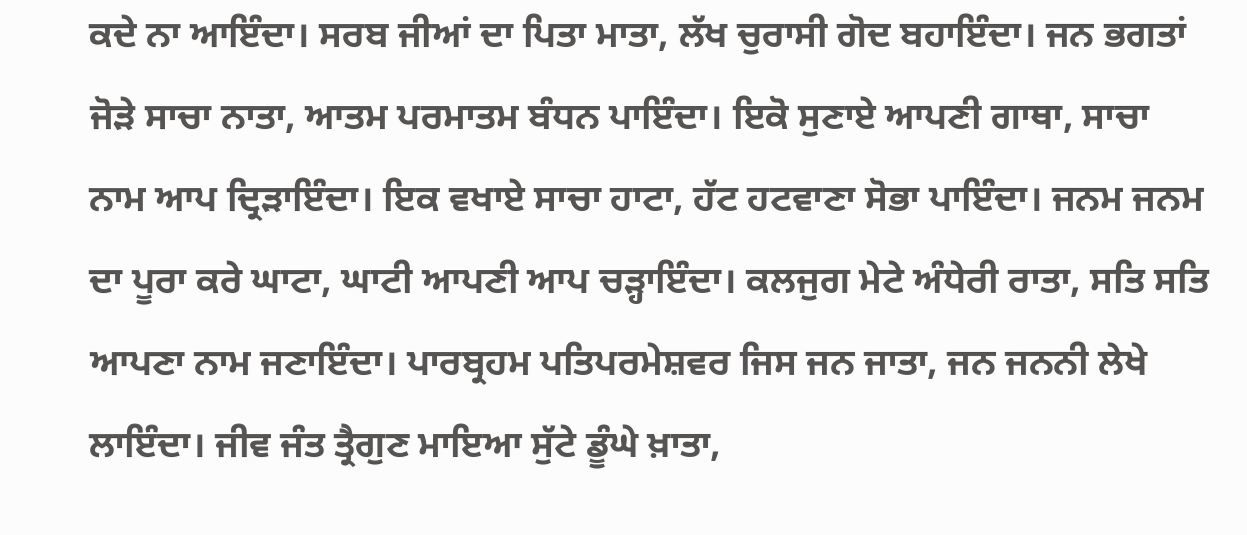ਕਦੇ ਨਾ ਆਇੰਦਾ। ਸਰਬ ਜੀਆਂ ਦਾ ਪਿਤਾ ਮਾਤਾ, ਲੱਖ ਚੁਰਾਸੀ ਗੋਦ ਬਹਾਇੰਦਾ। ਜਨ ਭਗਤਾਂ ਜੋੜੇ ਸਾਚਾ ਨਾਤਾ, ਆਤਮ ਪਰਮਾਤਮ ਬੰਧਨ ਪਾਇੰਦਾ। ਇਕੋ ਸੁਣਾਏ ਆਪਣੀ ਗਾਥਾ, ਸਾਚਾ ਨਾਮ ਆਪ ਦ੍ਰਿੜਾਇੰਦਾ। ਇਕ ਵਖਾਏ ਸਾਚਾ ਹਾਟਾ, ਹੱਟ ਹਟਵਾਣਾ ਸੋਭਾ ਪਾਇੰਦਾ। ਜਨਮ ਜਨਮ ਦਾ ਪੂਰਾ ਕਰੇ ਘਾਟਾ, ਘਾਟੀ ਆਪਣੀ ਆਪ ਚੜ੍ਹਾਇੰਦਾ। ਕਲਜੁਗ ਮੇਟੇ ਅੰਧੇਰੀ ਰਾਤਾ, ਸਤਿ ਸਤਿ ਆਪਣਾ ਨਾਮ ਜਣਾਇੰਦਾ। ਪਾਰਬ੍ਰਹਮ ਪਤਿਪਰਮੇਸ਼ਵਰ ਜਿਸ ਜਨ ਜਾਤਾ, ਜਨ ਜਨਨੀ ਲੇਖੇ ਲਾਇੰਦਾ। ਜੀਵ ਜੰਤ ਤ੍ਰੈਗੁਣ ਮਾਇਆ ਸੁੱਟੇ ਡੂੰਘੇ ਖ਼ਾਤਾ,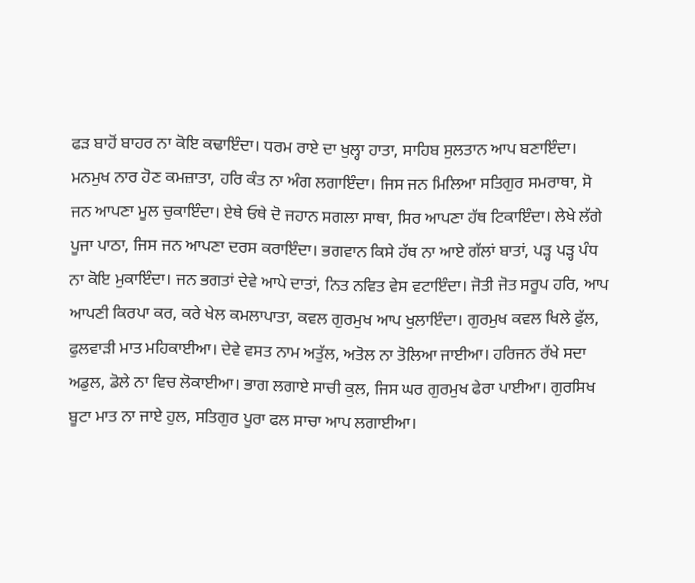ਫੜ ਬਾਹੋਂ ਬਾਹਰ ਨਾ ਕੋਇ ਕਢਾਇੰਦਾ। ਧਰਮ ਰਾਏ ਦਾ ਖੁਲ੍ਹਾ ਹਾਤਾ, ਸਾਹਿਬ ਸੁਲਤਾਨ ਆਪ ਬਣਾਇੰਦਾ। ਮਨਮੁਖ ਨਾਰ ਹੋਣ ਕਮਜ਼ਾਤਾ, ਹਰਿ ਕੰਤ ਨਾ ਅੰਗ ਲਗਾਇੰਦਾ। ਜਿਸ ਜਨ ਮਿਲਿਆ ਸਤਿਗੁਰ ਸਮਰਾਥਾ, ਸੋ ਜਨ ਆਪਣਾ ਮੂਲ ਚੁਕਾਇੰਦਾ। ਏਥੇ ਓਥੇ ਦੋ ਜਹਾਨ ਸਗਲਾ ਸਾਥਾ, ਸਿਰ ਆਪਣਾ ਹੱਥ ਟਿਕਾਇੰਦਾ। ਲੇਖੇ ਲੱਗੇ ਪੂਜਾ ਪਾਠਾ, ਜਿਸ ਜਨ ਆਪਣਾ ਦਰਸ ਕਰਾਇੰਦਾ। ਭਗਵਾਨ ਕਿਸੇ ਹੱਥ ਨਾ ਆਏ ਗੱਲਾਂ ਬਾਤਾਂ, ਪੜ੍ਹ ਪੜ੍ਹ ਪੰਧ ਨਾ ਕੋਇ ਮੁਕਾਇੰਦਾ। ਜਨ ਭਗਤਾਂ ਦੇਵੇ ਆਪੇ ਦਾਤਾਂ, ਨਿਤ ਨਵਿਤ ਵੇਸ ਵਟਾਇੰਦਾ। ਜੋਤੀ ਜੋਤ ਸਰੂਪ ਹਰਿ, ਆਪ ਆਪਣੀ ਕਿਰਪਾ ਕਰ, ਕਰੇ ਖੇਲ ਕਮਲਾਪਾਤਾ, ਕਵਲ ਗੁਰਮੁਖ ਆਪ ਖੁਲਾਇੰਦਾ। ਗੁਰਮੁਖ ਕਵਲ ਖਿਲੇ ਫੁੱਲ, ਫੁਲਵਾੜੀ ਮਾਤ ਮਹਿਕਾਈਆ। ਦੇਵੇ ਵਸਤ ਨਾਮ ਅਤੁੱਲ, ਅਤੋਲ ਨਾ ਤੋਲਿਆ ਜਾਈਆ। ਹਰਿਜਨ ਰੱਖੇ ਸਦਾ ਅਡੁਲ, ਡੋਲੇ ਨਾ ਵਿਚ ਲੋਕਾਈਆ। ਭਾਗ ਲਗਾਏ ਸਾਚੀ ਕੁਲ, ਜਿਸ ਘਰ ਗੁਰਮੁਖ ਫੇਰਾ ਪਾਈਆ। ਗੁਰਸਿਖ ਬੂਟਾ ਮਾਤ ਨਾ ਜਾਏ ਹੁਲ, ਸਤਿਗੁਰ ਪੂਰਾ ਫਲ ਸਾਚਾ ਆਪ ਲਗਾਈਆ।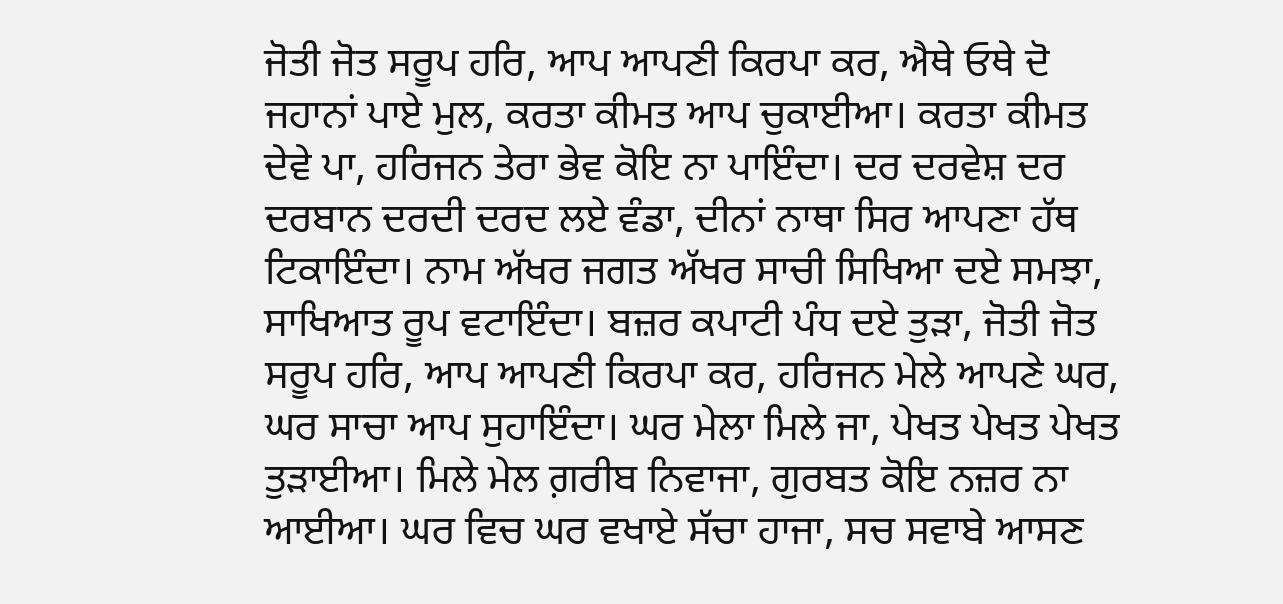ਜੋਤੀ ਜੋਤ ਸਰੂਪ ਹਰਿ, ਆਪ ਆਪਣੀ ਕਿਰਪਾ ਕਰ, ਐਥੇ ਓਥੇ ਦੋ ਜਹਾਨਾਂ ਪਾਏ ਮੁਲ, ਕਰਤਾ ਕੀਮਤ ਆਪ ਚੁਕਾਈਆ। ਕਰਤਾ ਕੀਮਤ ਦੇਵੇ ਪਾ, ਹਰਿਜਨ ਤੇਰਾ ਭੇਵ ਕੋਇ ਨਾ ਪਾਇੰਦਾ। ਦਰ ਦਰਵੇਸ਼ ਦਰ ਦਰਬਾਨ ਦਰਦੀ ਦਰਦ ਲਏ ਵੰਡਾ, ਦੀਨਾਂ ਨਾਥਾ ਸਿਰ ਆਪਣਾ ਹੱਥ ਟਿਕਾਇੰਦਾ। ਨਾਮ ਅੱਖਰ ਜਗਤ ਅੱਖਰ ਸਾਚੀ ਸਿਖਿਆ ਦਏ ਸਮਝਾ, ਸਾਖਿਆਤ ਰੂਪ ਵਟਾਇੰਦਾ। ਬਜ਼ਰ ਕਪਾਟੀ ਪੰਧ ਦਏ ਤੁੜਾ, ਜੋਤੀ ਜੋਤ ਸਰੂਪ ਹਰਿ, ਆਪ ਆਪਣੀ ਕਿਰਪਾ ਕਰ, ਹਰਿਜਨ ਮੇਲੇ ਆਪਣੇ ਘਰ, ਘਰ ਸਾਚਾ ਆਪ ਸੁਹਾਇੰਦਾ। ਘਰ ਮੇਲਾ ਮਿਲੇ ਜਾ, ਪੇਖਤ ਪੇਖਤ ਪੇਖਤ ਤੁੜਾਈਆ। ਮਿਲੇ ਮੇਲ ਗ਼ਰੀਬ ਨਿਵਾਜਾ, ਗੁਰਬਤ ਕੋਇ ਨਜ਼ਰ ਨਾ ਆਈਆ। ਘਰ ਵਿਚ ਘਰ ਵਖਾਏ ਸੱਚਾ ਹਾਜਾ, ਸਚ ਸਵਾਬੇ ਆਸਣ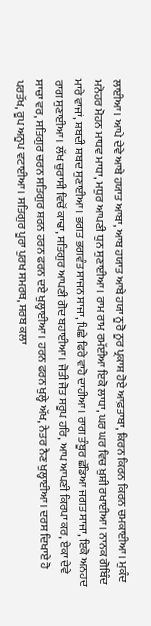ਲਾਈਆ। ਆਪੇ ਦੇਵੇ ਆਬੇ ਹਯਾਤ ਆਬਾ, ਆਬ ਹਯਾਤ ਆਬੇ ਹਯਾ ਨੂਰੋ ਨੂਰ ਪ੍ਰਕਾਸ਼ ਹੋਏ ਆਫ਼ਤਾਬਾ, ਕਿਰਨ ਕਿਰਨ ਕਿਰਨ ਚਮਕਾਈਆ। ਮੁਕੰਦ ਮਨੋਹਰ ਮੋਹਨ ਮਾਧਵ ਮਾਧਾ, ਮਧੁਰ ਆਪਣੀ ਧੁਨ ਸੁਣਾਈਆ। ਰਾਮ ਰਾਮ ਰਮੱਈਆ ਇਕੋ ਲਾਧਾ, ਘਰ ਘਰ ਵਿਚ ਖ਼ੁਸ਼ੀ ਰਖਾਈਆ। ਨਾਨਕ ਗੋਬਿੰਦ ਮਾਰੇ ਵਾਜਾਂ, ਸ਼ਬਦੀ ਸ਼ਬਦ ਸੁਣਾਈਆ। ਭਗਤ ਭਗਵੰਤ ਸਾਜਨ ਸਾਜਾ, ਪਿਛੇ ਫਿਰੇ ਵਾਹੋ ਦਾਹੀਆ। ਰਾਗ ਤੰਬੂਰ ਛੱਡਿਆ ਜਗਤ ਸਾਜਾ, ਇਕੋ ਅਨਹਦ ਰਾਗ ਸੁਣਾਈਆ। ਲੱਖ ਚੁਰਾਸੀ ਵਿਚੋਂ ਕਾਢਾ, ਸਤਿਗੁਰ ਆਪਣੀ ਗੋਦ ਬਹਾਈਆ। ਜੋਤੀ ਜੋਤ ਸਰੂਪ ਹਰਿ, ਆਪ ਆਪਣੀ ਕਿਰਪਾ ਕਰ, ਏਕਾ ਦੇਵੇ ਸਾਚਾ ਵਰ, ਸਤਿਗੁਰ ਚਰਨ ਸਤਿਗੁਰ ਸ਼ਰਨ ਹਰਨ ਫਰਨ ਦਏ ਖੁਲ੍ਹਾਈਆ। ਹਰਨ ਫਰਨ ਖੁਲ੍ਹੇ ਅੱਖ, ਨੇਤਰ ਨੈਣ ਖੁਲ੍ਹਾਈਆ। ਦਰਸ ਦਿਖਾਏ ਹੋ ਪਰਤੱਖ, ਰੂਪ ਅਨੂਪ ਵਟਾਈਆ। ਸਤਿਗੁਰ ਪੂਰਾ ਪੁਰਖ ਸਮਰਥ, ਸਰਬ ਕਲਾ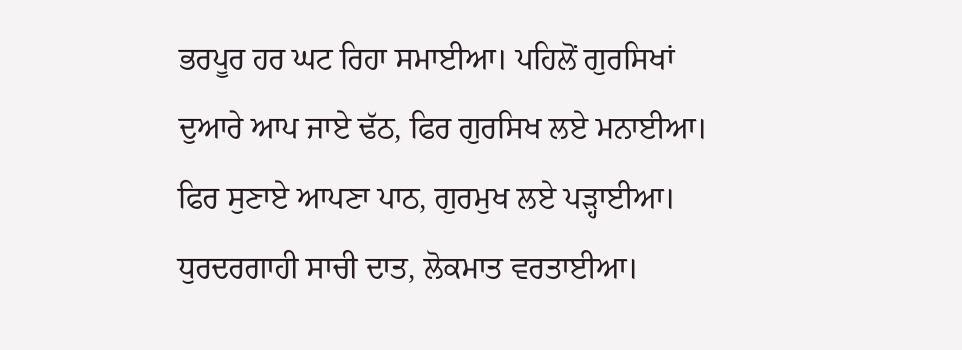ਭਰਪੂਰ ਹਰ ਘਟ ਰਿਹਾ ਸਮਾਈਆ। ਪਹਿਲੋਂ ਗੁਰਸਿਖਾਂ ਦੁਆਰੇ ਆਪ ਜਾਏ ਢੱਠ, ਫਿਰ ਗੁਰਸਿਖ ਲਏ ਮਨਾਈਆ। ਫਿਰ ਸੁਣਾਏ ਆਪਣਾ ਪਾਠ, ਗੁਰਮੁਖ ਲਏ ਪੜ੍ਹਾਈਆ। ਧੁਰਦਰਗਾਹੀ ਸਾਚੀ ਦਾਤ, ਲੋਕਮਾਤ ਵਰਤਾਈਆ।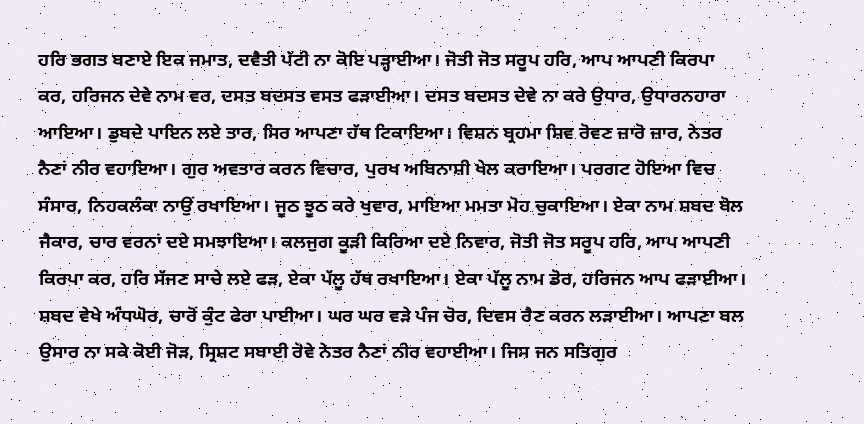ਹਰਿ ਭਗਤ ਬਣਾਏ ਇਕ ਜਮਾਤ, ਦਵੈਤੀ ਪੱਟੀ ਨਾ ਕੋਇ ਪੜ੍ਹਾਈਆ। ਜੋਤੀ ਜੋਤ ਸਰੂਪ ਹਰਿ, ਆਪ ਆਪਣੀ ਕਿਰਪਾ ਕਰ, ਹਰਿਜਨ ਦੇਵੇ ਨਾਮ ਵਰ, ਦਸਤ ਬਦਸਤ ਵਸਤ ਫੜਾਈਆ। ਦਸਤ ਬਦਸਤ ਦੇਵੇ ਨਾ ਕਰੇ ਉਧਾਰ, ਉਧਾਰਨਹਾਰਾ ਆਇਆ। ਡੁਬਦੇ ਪਾਇਨ ਲਏ ਤਾਰ, ਸਿਰ ਆਪਣਾ ਹੱਥ ਟਿਕਾਇਆ। ਵਿਸ਼ਨ ਬ੍ਰਹਮਾ ਸ਼ਿਵ ਰੋਵਣ ਜ਼ਾਰੋ ਜ਼ਾਰ, ਨੇਤਰ ਨੈਣਾਂ ਨੀਰ ਵਹਾਇਆ। ਗੁਰ ਅਵਤਾਰ ਕਰਨ ਵਿਚਾਰ, ਪੁਰਖ ਅਬਿਨਾਸ਼ੀ ਖੇਲ ਕਰਾਇਆ। ਪਰਗਟ ਹੋਇਆ ਵਿਚ ਸੰਸਾਰ, ਨਿਹਕਲੰਕਾ ਨਾਉਂ ਰਖਾਇਆ। ਜੂਠ ਝੂਠ ਕਰੇ ਖੁਵਾਰ, ਮਾਇਆ ਮਮਤਾ ਮੋਹ ਚੁਕਾਇਆ। ਏਕਾ ਨਾਮ ਸ਼ਬਦ ਬੋਲ ਜੈਕਾਰ, ਚਾਰ ਵਰਨਾਂ ਦਏ ਸਮਝਾਇਆ। ਕਲਜੁਗ ਕੂੜੀ ਕਿਰਿਆ ਦਏ ਨਿਵਾਰ, ਜੋਤੀ ਜੋਤ ਸਰੂਪ ਹਰਿ, ਆਪ ਆਪਣੀ ਕਿਰਪਾ ਕਰ, ਹਰਿ ਸੱਜਣ ਸਾਚੇ ਲਏ ਫੜ, ਏਕਾ ਪੱਲੂ ਹੱਥ ਰਖਾਇਆ। ਏਕਾ ਪੱਲੂ ਨਾਮ ਡੋਰ, ਹਰਿਜਨ ਆਪ ਫੜਾਈਆ। ਸ਼ਬਦ ਵੇਖੇ ਅੰਧਘੋਰ, ਚਾਰੋਂ ਕੁੰਟ ਫੇਰਾ ਪਾਈਆ। ਘਰ ਘਰ ਵੜੇ ਪੰਜ ਚੋਰ, ਦਿਵਸ ਰੈਣ ਕਰਨ ਲੜਾਈਆ। ਆਪਣਾ ਬਲ ਉਸਾਰ ਨਾ ਸਕੇ ਕੋਈ ਜੋੜ, ਸ੍ਰਿਸ਼ਟ ਸਬਾਈ ਰੋਵੇ ਨੇਤਰ ਨੈਣਾਂ ਨੀਰ ਵਹਾਈਆ। ਜਿਸ ਜਨ ਸਤਿਗੁਰ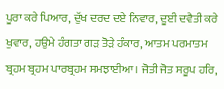ਪੂਰਾ ਕਰੇ ਪਿਆਰ, ਦੁੱਖ ਦਰਦ ਦਏ ਨਿਵਾਰ, ਦੂਈ ਦਵੈਤੀ ਕਰੇ ਖੁਵਾਰ, ਹਉਮੇ ਹੰਗਤਾ ਗੜ ਤੋੜੇ ਹੰਕਾਰ, ਆਤਮ ਪਰਮਾਤਮ ਬ੍ਰਹਮ ਬ੍ਰਹਮ ਪਾਰਬ੍ਰਹਮ ਸਮਝਾਈਆ। ਜੋਤੀ ਜੋਤ ਸਰੂਪ ਹਰਿ,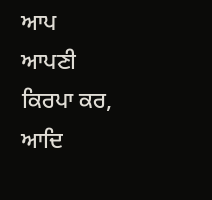ਆਪ ਆਪਣੀ ਕਿਰਪਾ ਕਰ, ਆਦਿ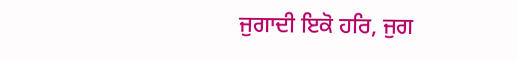ਜੁਗਾਦੀ ਇਕੋ ਹਰਿ, ਜੁਗ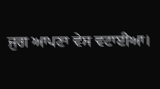ਜੁਗ ਆਪਣਾ ਵੇਸ ਵਟਾਈਆ।